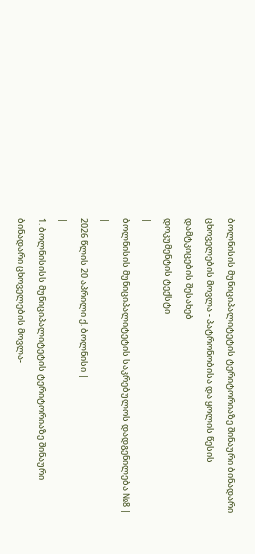ბოლნისის მუნიციპალიტეტის ტერიტორიაზე შინაური ბინადარი ცხოველების მოვლა - პატრონობისა და ყოლის წესის დამტკიცების შესახებ
დოკუმენტის ტექსტი
|
ბოლნისის მუნიციპალიტეტის საკრებულოს დადგენილება №8 |
|
2026 წლის 20 აპრილი ქ. ბოლნისი |
|
1. ბოლნისისს მუნიციპალიტეტის ტერიტორიაზე შინაური ბინადარი ცხოველების მოვლა-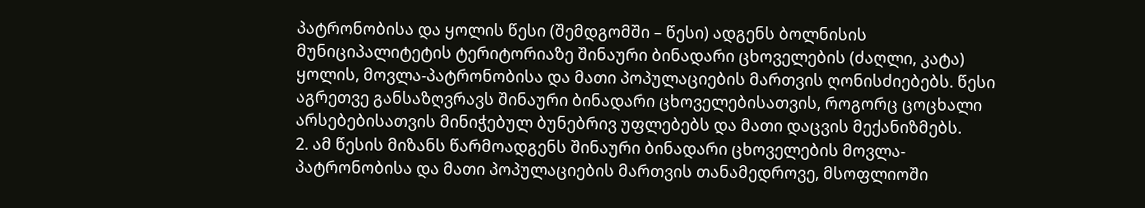პატრონობისა და ყოლის წესი (შემდგომში – წესი) ადგენს ბოლნისის მუნიციპალიტეტის ტერიტორიაზე შინაური ბინადარი ცხოველების (ძაღლი, კატა) ყოლის, მოვლა-პატრონობისა და მათი პოპულაციების მართვის ღონისძიებებს. წესი აგრეთვე განსაზღვრავს შინაური ბინადარი ცხოველებისათვის, როგორც ცოცხალი არსებებისათვის მინიჭებულ ბუნებრივ უფლებებს და მათი დაცვის მექანიზმებს.
2. ამ წესის მიზანს წარმოადგენს შინაური ბინადარი ცხოველების მოვლა-პატრონობისა და მათი პოპულაციების მართვის თანამედროვე, მსოფლიოში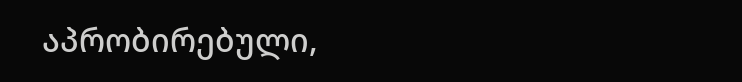აპრობირებული,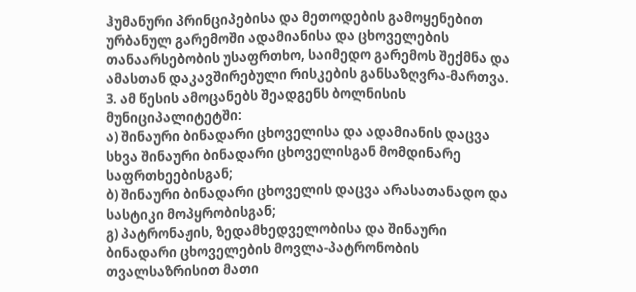ჰუმანური პრინციპებისა და მეთოდების გამოყენებით ურბანულ გარემოში ადამიანისა და ცხოველების თანაარსებობის უსაფრთხო, საიმედო გარემოს შექმნა და ამასთან დაკავშირებული რისკების განსაზღვრა-მართვა.
3. ამ წესის ამოცანებს შეადგენს ბოლნისის მუნიციპალიტეტში:
ა) შინაური ბინადარი ცხოველისა და ადამიანის დაცვა სხვა შინაური ბინადარი ცხოველისგან მომდინარე საფრთხეებისგან;
ბ) შინაური ბინადარი ცხოველის დაცვა არასათანადო და სასტიკი მოპყრობისგან;
გ) პატრონაჟის, ზედამხედველობისა და შინაური ბინადარი ცხოველების მოვლა-პატრონობის თვალსაზრისით მათი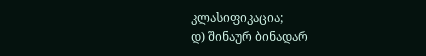კლასიფიკაცია;
დ) შინაურ ბინადარ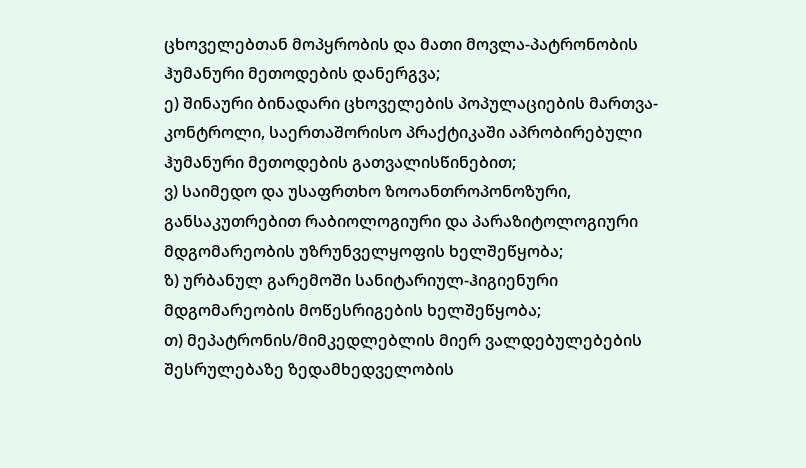ცხოველებთან მოპყრობის და მათი მოვლა-პატრონობის ჰუმანური მეთოდების დანერგვა;
ე) შინაური ბინადარი ცხოველების პოპულაციების მართვა-კონტროლი, საერთაშორისო პრაქტიკაში აპრობირებული ჰუმანური მეთოდების გათვალისწინებით;
ვ) საიმედო და უსაფრთხო ზოოანთროპონოზური, განსაკუთრებით რაბიოლოგიური და პარაზიტოლოგიური მდგომარეობის უზრუნველყოფის ხელშეწყობა;
ზ) ურბანულ გარემოში სანიტარიულ-ჰიგიენური მდგომარეობის მოწესრიგების ხელშეწყობა;
თ) მეპატრონის/მიმკედლებლის მიერ ვალდებულებების შესრულებაზე ზედამხედველობის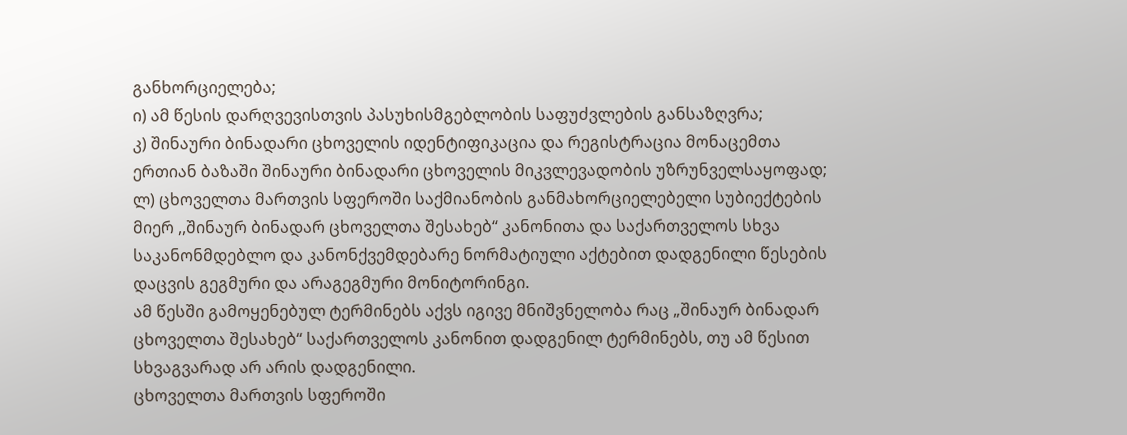განხორციელება;
ი) ამ წესის დარღვევისთვის პასუხისმგებლობის საფუძვლების განსაზღვრა;
კ) შინაური ბინადარი ცხოველის იდენტიფიკაცია და რეგისტრაცია მონაცემთა ერთიან ბაზაში შინაური ბინადარი ცხოველის მიკვლევადობის უზრუნველსაყოფად;
ლ) ცხოველთა მართვის სფეროში საქმიანობის განმახორციელებელი სუბიექტების მიერ ,,შინაურ ბინადარ ცხოველთა შესახებ“ კანონითა და საქართველოს სხვა საკანონმდებლო და კანონქვემდებარე ნორმატიული აქტებით დადგენილი წესების დაცვის გეგმური და არაგეგმური მონიტორინგი.
ამ წესში გამოყენებულ ტერმინებს აქვს იგივე მნიშვნელობა რაც „შინაურ ბინადარ ცხოველთა შესახებ“ საქართველოს კანონით დადგენილ ტერმინებს, თუ ამ წესით სხვაგვარად არ არის დადგენილი.
ცხოველთა მართვის სფეროში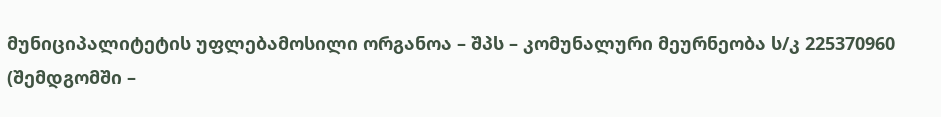მუნიციპალიტეტის უფლებამოსილი ორგანოა – შპს – კომუნალური მეურნეობა ს/კ 225370960 (შემდგომში –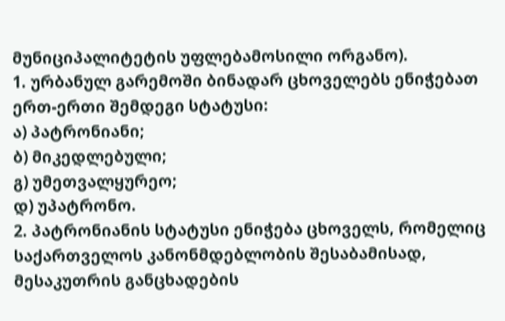მუნიციპალიტეტის უფლებამოსილი ორგანო).
1. ურბანულ გარემოში ბინადარ ცხოველებს ენიჭებათ ერთ-ერთი შემდეგი სტატუსი:
ა) პატრონიანი;
ბ) მიკედლებული;
გ) უმეთვალყურეო;
დ) უპატრონო.
2. პატრონიანის სტატუსი ენიჭება ცხოველს, რომელიც საქართველოს კანონმდებლობის შესაბამისად, მესაკუთრის განცხადების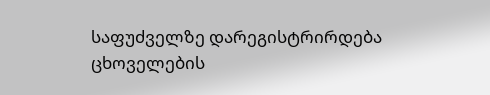საფუძველზე დარეგისტრირდება ცხოველების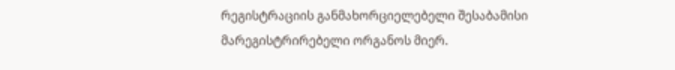რეგისტრაციის განმახორციელებელი შესაბამისი მარეგისტრირებელი ორგანოს მიერ.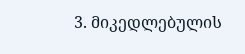3. მიკედლებულის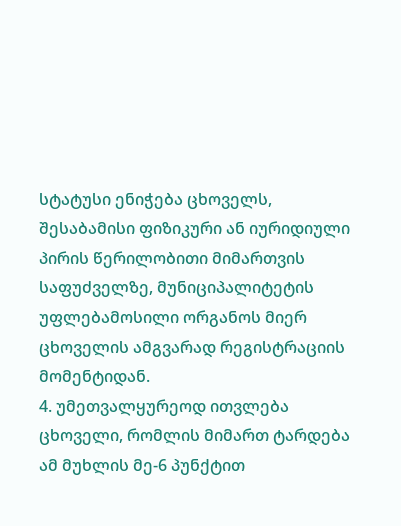სტატუსი ენიჭება ცხოველს, შესაბამისი ფიზიკური ან იურიდიული პირის წერილობითი მიმართვის საფუძველზე, მუნიციპალიტეტის უფლებამოსილი ორგანოს მიერ ცხოველის ამგვარად რეგისტრაციის მომენტიდან.
4. უმეთვალყურეოდ ითვლება ცხოველი, რომლის მიმართ ტარდება ამ მუხლის მე-6 პუნქტით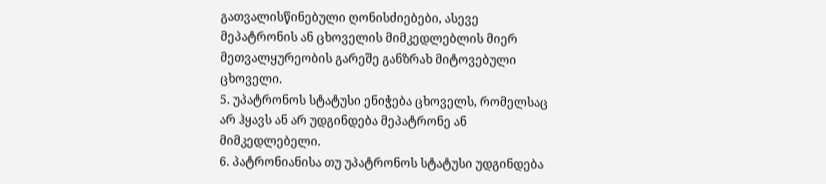გათვალისწინებული ღონისძიებები, ასევე მეპატრონის ან ცხოველის მიმკედლებლის მიერ მეთვალყურეობის გარეშე განზრახ მიტოვებული ცხოველი.
5. უპატრონოს სტატუსი ენიჭება ცხოველს, რომელსაც არ ჰყავს ან არ უდგინდება მეპატრონე ან მიმკედლებელი.
6. პატრონიანისა თუ უპატრონოს სტატუსი უდგინდება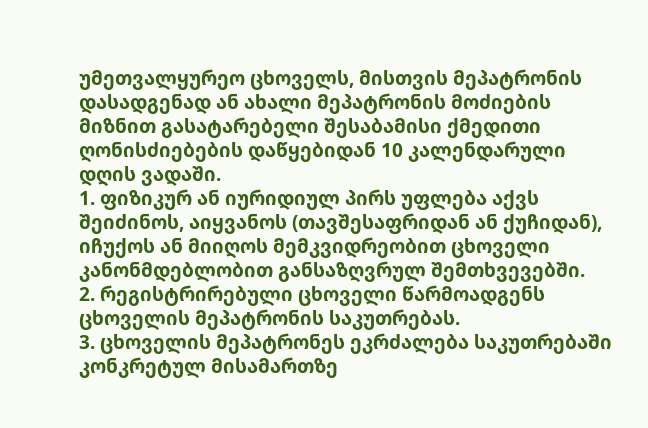უმეთვალყურეო ცხოველს, მისთვის მეპატრონის დასადგენად ან ახალი მეპატრონის მოძიების მიზნით გასატარებელი შესაბამისი ქმედითი ღონისძიებების დაწყებიდან 10 კალენდარული დღის ვადაში.
1. ფიზიკურ ან იურიდიულ პირს უფლება აქვს შეიძინოს, აიყვანოს (თავშესაფრიდან ან ქუჩიდან), იჩუქოს ან მიიღოს მემკვიდრეობით ცხოველი კანონმდებლობით განსაზღვრულ შემთხვევებში.
2. რეგისტრირებული ცხოველი წარმოადგენს ცხოველის მეპატრონის საკუთრებას.
3. ცხოველის მეპატრონეს ეკრძალება საკუთრებაში კონკრეტულ მისამართზე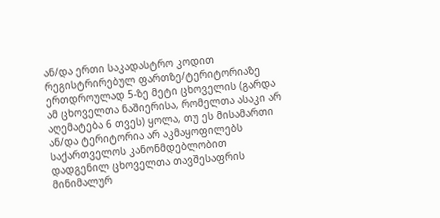ან/და ერთი საკადასტრო კოდით რეგისტრირებულ ფართზე/ტერიტორიაზე ერთდროულად 5-ზე მეტი ცხოველის (გარდა ამ ცხოველთა ნაშიერისა, რომელთა ასაკი არ აღემატება 6 თვეს) ყოლა, თუ ეს მისამართი ან/და ტერიტორია არ აკმაყოფილებს საქართველოს კანონმდებლობით დადგენილ ცხოველთა თავშესაფრის მინიმალურ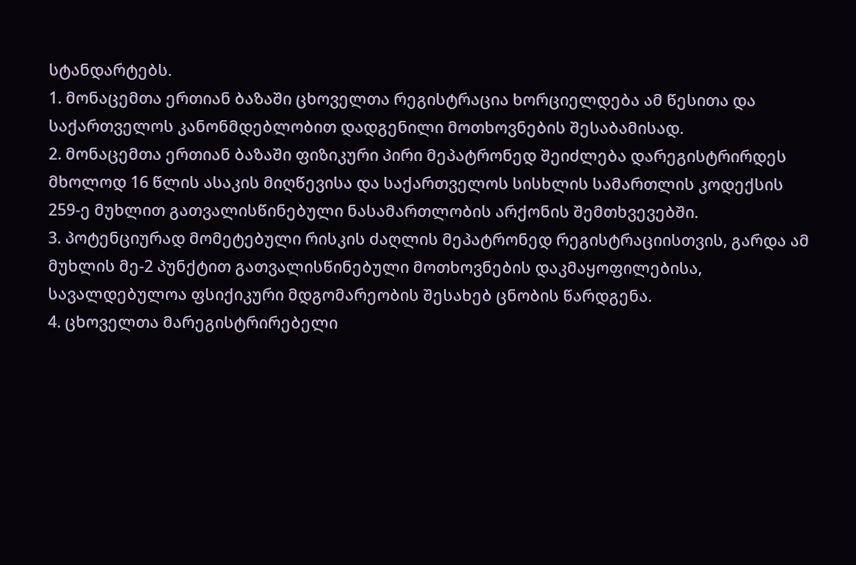სტანდარტებს.
1. მონაცემთა ერთიან ბაზაში ცხოველთა რეგისტრაცია ხორციელდება ამ წესითა და საქართველოს კანონმდებლობით დადგენილი მოთხოვნების შესაბამისად.
2. მონაცემთა ერთიან ბაზაში ფიზიკური პირი მეპატრონედ შეიძლება დარეგისტრირდეს მხოლოდ 16 წლის ასაკის მიღწევისა და საქართველოს სისხლის სამართლის კოდექსის 259-ე მუხლით გათვალისწინებული ნასამართლობის არქონის შემთხვევებში.
3. პოტენციურად მომეტებული რისკის ძაღლის მეპატრონედ რეგისტრაციისთვის, გარდა ამ მუხლის მე-2 პუნქტით გათვალისწინებული მოთხოვნების დაკმაყოფილებისა, სავალდებულოა ფსიქიკური მდგომარეობის შესახებ ცნობის წარდგენა.
4. ცხოველთა მარეგისტრირებელი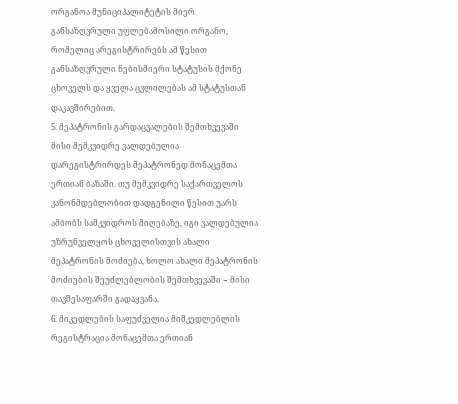ორგანოა მუნიციპალიტეტის მიერ განსაზღვრული უფლებამოსილი ორგანო, რომელიც არეგისტრირებს ამ წესით განსაზღვრული ნებისმიერი სტატუსის მქონე ცხოველს და ყველა ცვლილებას ამ სტატუსთან დაკავშირებით.
5. მეპატრონის გარდაცვალების შემთხვევაში მისი მემკვიდრე ვალდებულია დარეგისტრირდეს მეპატრონედ მონაცემთა ერთიან ბაზაში. თუ მემკვიდრე საქართველოს კანონმდებლობით დადგენილი წესით უარს ამბობს სამკვიდროს მიღებაზე, იგი ვალდებულია უზრუნველყოს ცხოველისთვის ახალი მეპატრონის მოძიება, ხოლო ახალი მეპატრონის მოძიების შეუძლებლობის შემთხვევაში − მისი თავშესაფარში გადაყვანა.
6. მიკედლების საფუძველია მიმკედლებლის რეგისტრაცია მონაცემთა ერთიან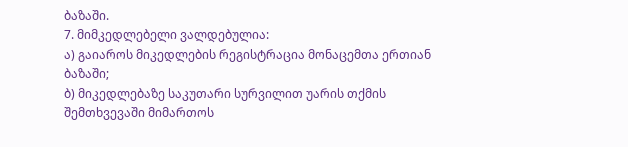ბაზაში.
7. მიმკედლებელი ვალდებულია:
ა) გაიაროს მიკედლების რეგისტრაცია მონაცემთა ერთიან ბაზაში;
ბ) მიკედლებაზე საკუთარი სურვილით უარის თქმის შემთხვევაში მიმართოს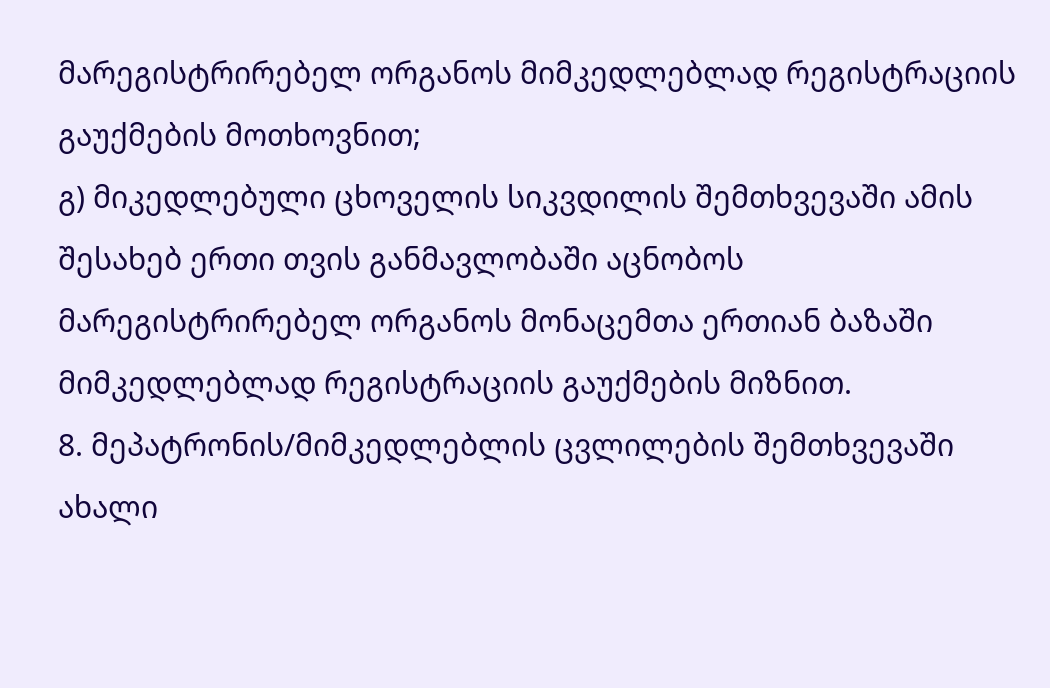მარეგისტრირებელ ორგანოს მიმკედლებლად რეგისტრაციის გაუქმების მოთხოვნით;
გ) მიკედლებული ცხოველის სიკვდილის შემთხვევაში ამის შესახებ ერთი თვის განმავლობაში აცნობოს მარეგისტრირებელ ორგანოს მონაცემთა ერთიან ბაზაში მიმკედლებლად რეგისტრაციის გაუქმების მიზნით.
8. მეპატრონის/მიმკედლებლის ცვლილების შემთხვევაში ახალი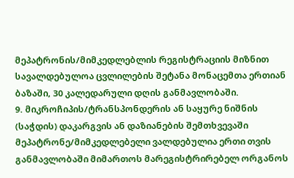მეპატრონის/მიმკედლებლის რეგისტრაციის მიზნით სავალდებულოა ცვლილების შეტანა მონაცემთა ერთიან ბაზაში, 30 კალედარული დღის განმავლობაში.
9. მიკროჩიპის/ტრანსპონდერის ან საყურე ნიშნის (საჭდის) დაკარგვის ან დაზიანების შემთხვევაში მეპატრონე/მიმკედლებელი ვალდებულია ერთი თვის განმავლობაში მიმართოს მარეგისტრირებელ ორგანოს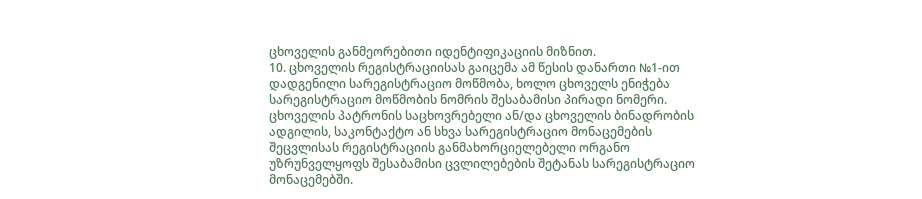ცხოველის განმეორებითი იდენტიფიკაციის მიზნით.
10. ცხოველის რეგისტრაციისას გაიცემა ამ წესის დანართი №1-ით დადგენილი სარეგისტრაციო მოწმობა, ხოლო ცხოველს ენიჭება სარეგისტრაციო მოწმობის ნომრის შესაბამისი პირადი ნომერი. ცხოველის პატრონის საცხოვრებელი ან/და ცხოველის ბინადრობის ადგილის, საკონტაქტო ან სხვა სარეგისტრაციო მონაცემების შეცვლისას რეგისტრაციის განმახორციელებელი ორგანო უზრუნველყოფს შესაბამისი ცვლილებების შეტანას სარეგისტრაციო მონაცემებში.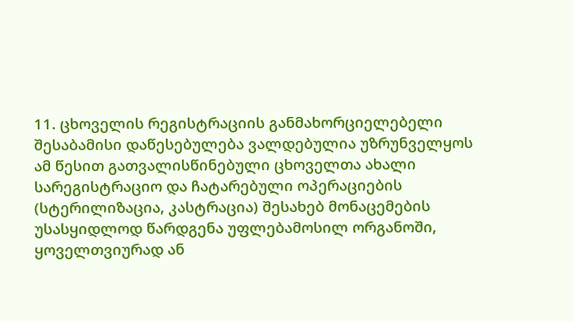11. ცხოველის რეგისტრაციის განმახორციელებელი შესაბამისი დაწესებულება ვალდებულია უზრუნველყოს ამ წესით გათვალისწინებული ცხოველთა ახალი სარეგისტრაციო და ჩატარებული ოპერაციების (სტერილიზაცია, კასტრაცია) შესახებ მონაცემების უსასყიდლოდ წარდგენა უფლებამოსილ ორგანოში, ყოველთვიურად ან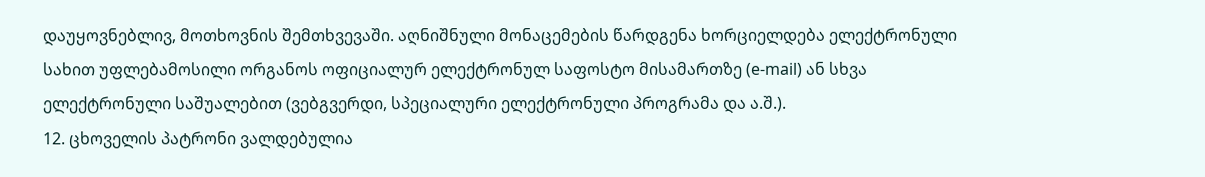დაუყოვნებლივ, მოთხოვნის შემთხვევაში. აღნიშნული მონაცემების წარდგენა ხორციელდება ელექტრონული სახით უფლებამოსილი ორგანოს ოფიციალურ ელექტრონულ საფოსტო მისამართზე (e-mail) ან სხვა ელექტრონული საშუალებით (ვებგვერდი, სპეციალური ელექტრონული პროგრამა და ა.შ.).
12. ცხოველის პატრონი ვალდებულია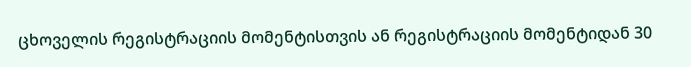ცხოველის რეგისტრაციის მომენტისთვის ან რეგისტრაციის მომენტიდან 30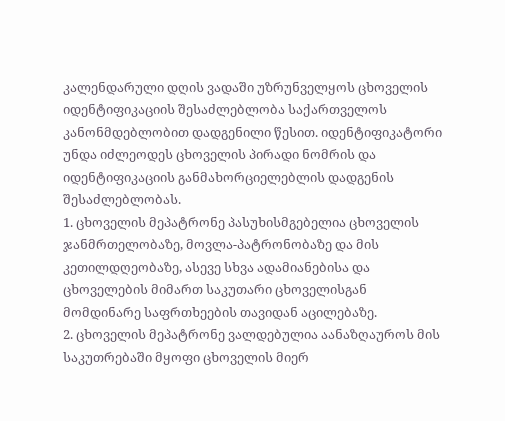კალენდარული დღის ვადაში უზრუნველყოს ცხოველის იდენტიფიკაციის შესაძლებლობა საქართველოს კანონმდებლობით დადგენილი წესით. იდენტიფიკატორი უნდა იძლეოდეს ცხოველის პირადი ნომრის და იდენტიფიკაციის განმახორციელებლის დადგენის შესაძლებლობას.
1. ცხოველის მეპატრონე პასუხისმგებელია ცხოველის ჯანმრთელობაზე, მოვლა-პატრონობაზე და მის კეთილდღეობაზე, ასევე სხვა ადამიანებისა და ცხოველების მიმართ საკუთარი ცხოველისგან მომდინარე საფრთხეების თავიდან აცილებაზე.
2. ცხოველის მეპატრონე ვალდებულია აანაზღაუროს მის საკუთრებაში მყოფი ცხოველის მიერ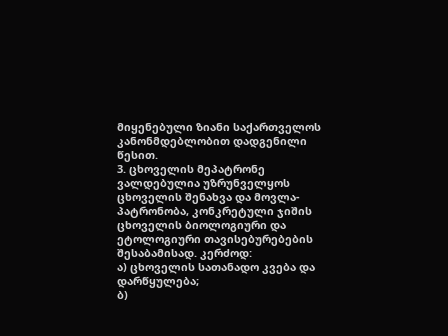მიყენებული ზიანი საქართველოს კანონმდებლობით დადგენილი წესით.
3. ცხოველის მეპატრონე ვალდებულია უზრუნველყოს ცხოველის შენახვა და მოვლა-პატრონობა, კონკრეტული ჯიშის ცხოველის ბიოლოგიური და ეტოლოგიური თავისებურებების შესაბამისად. კერძოდ:
ა) ცხოველის სათანადო კვება და დარწყულება;
ბ)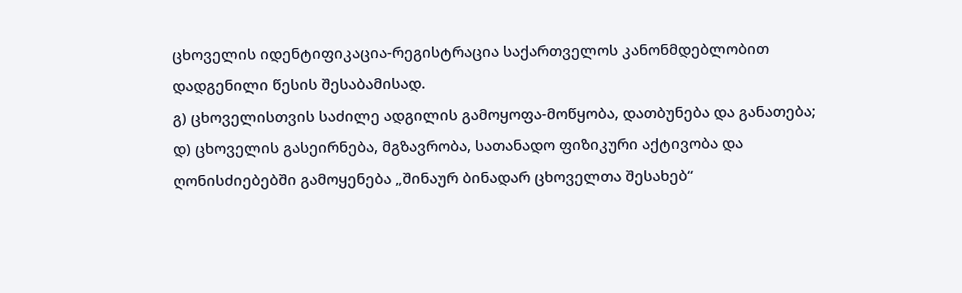ცხოველის იდენტიფიკაცია-რეგისტრაცია საქართველოს კანონმდებლობით დადგენილი წესის შესაბამისად.
გ) ცხოველისთვის საძილე ადგილის გამოყოფა-მოწყობა, დათბუნება და განათება;
დ) ცხოველის გასეირნება, მგზავრობა, სათანადო ფიზიკური აქტივობა და ღონისძიებებში გამოყენება „შინაურ ბინადარ ცხოველთა შესახებ“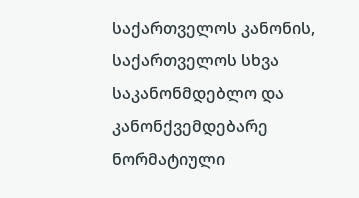საქართველოს კანონის, საქართველოს სხვა საკანონმდებლო და კანონქვემდებარე ნორმატიული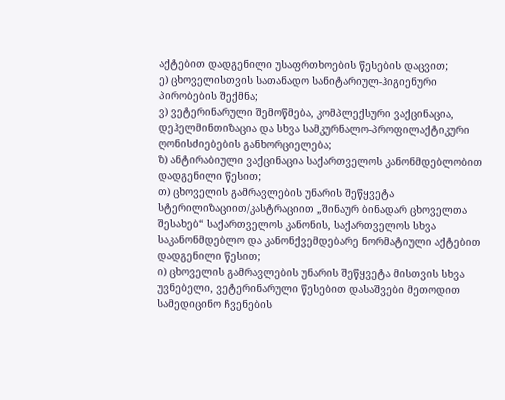აქტებით დადგენილი უსაფრთხოების წესების დაცვით;
ე) ცხოველისთვის სათანადო სანიტარიულ-ჰიგიენური პირობების შექმნა;
ვ) ვეტერინარული შემოწმება, კომპლექსური ვაქცინაცია, დეჰელმინთიზაცია და სხვა სამკურნალო-პროფილაქტიკური ღონისძიებების განხორციელება;
ზ) ანტირაბიული ვაქცინაცია საქართველოს კანონმდებლობით დადგენილი წესით;
თ) ცხოველის გამრავლების უნარის შეწყვეტა სტერილიზაციით/კასტრაციით „შინაურ ბინადარ ცხოველთა შესახებ“ საქართველოს კანონის, საქართველოს სხვა საკანონმდებლო და კანონქვემდებარე ნორმატიული აქტებით დადგენილი წესით;
ი) ცხოველის გამრავლების უნარის შეწყვეტა მისთვის სხვა უვნებელი, ვეტერინარული წესებით დასაშვები მეთოდით სამედიცინო ჩვენების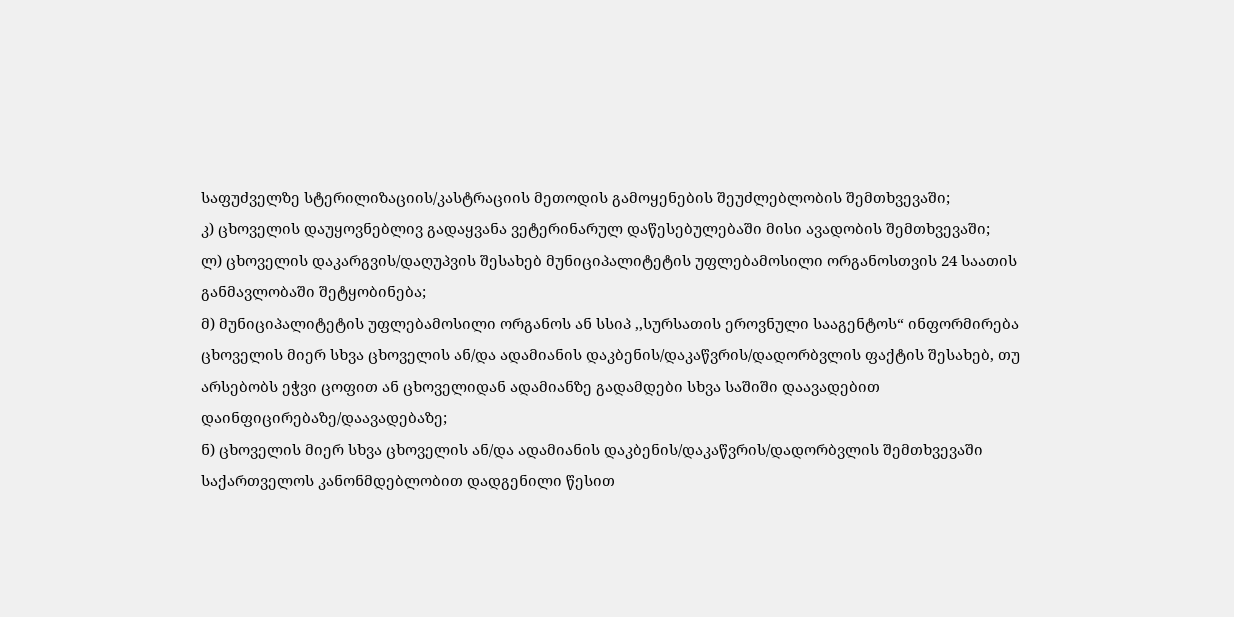საფუძველზე სტერილიზაციის/კასტრაციის მეთოდის გამოყენების შეუძლებლობის შემთხვევაში;
კ) ცხოველის დაუყოვნებლივ გადაყვანა ვეტერინარულ დაწესებულებაში მისი ავადობის შემთხვევაში;
ლ) ცხოველის დაკარგვის/დაღუპვის შესახებ მუნიციპალიტეტის უფლებამოსილი ორგანოსთვის 24 საათის განმავლობაში შეტყობინება;
მ) მუნიციპალიტეტის უფლებამოსილი ორგანოს ან სსიპ ,,სურსათის ეროვნული სააგენტოს“ ინფორმირება ცხოველის მიერ სხვა ცხოველის ან/და ადამიანის დაკბენის/დაკაწვრის/დადორბვლის ფაქტის შესახებ, თუ არსებობს ეჭვი ცოფით ან ცხოველიდან ადამიანზე გადამდები სხვა საშიში დაავადებით დაინფიცირებაზე/დაავადებაზე;
ნ) ცხოველის მიერ სხვა ცხოველის ან/და ადამიანის დაკბენის/დაკაწვრის/დადორბვლის შემთხვევაში საქართველოს კანონმდებლობით დადგენილი წესით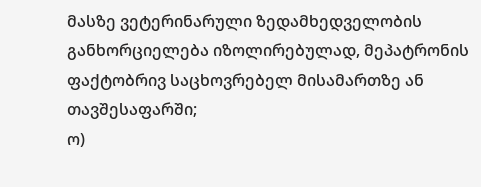მასზე ვეტერინარული ზედამხედველობის განხორციელება იზოლირებულად, მეპატრონის ფაქტობრივ საცხოვრებელ მისამართზე ან თავშესაფარში;
ო)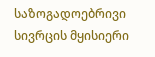საზოგადოებრივი სივრცის მყისიერი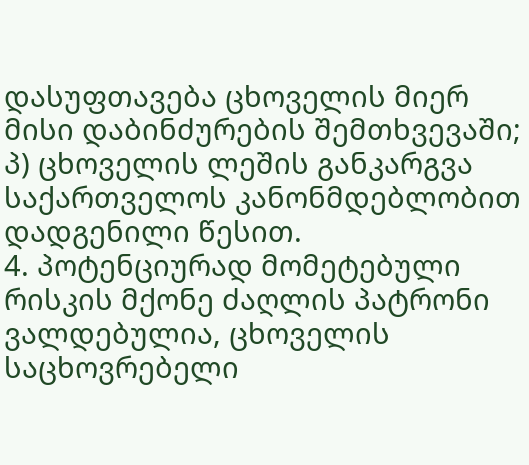დასუფთავება ცხოველის მიერ მისი დაბინძურების შემთხვევაში;
პ) ცხოველის ლეშის განკარგვა საქართველოს კანონმდებლობით დადგენილი წესით.
4. პოტენციურად მომეტებული რისკის მქონე ძაღლის პატრონი ვალდებულია, ცხოველის საცხოვრებელი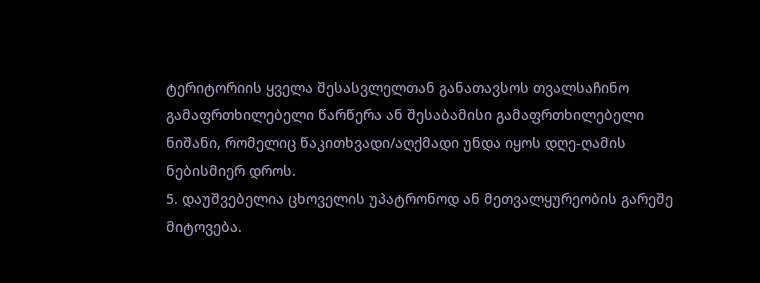ტერიტორიის ყველა შესასვლელთან განათავსოს თვალსაჩინო გამაფრთხილებელი წარწერა ან შესაბამისი გამაფრთხილებელი ნიშანი, რომელიც წაკითხვადი/აღქმადი უნდა იყოს დღე-ღამის ნებისმიერ დროს.
5. დაუშვებელია ცხოველის უპატრონოდ ან მეთვალყურეობის გარეშე მიტოვება.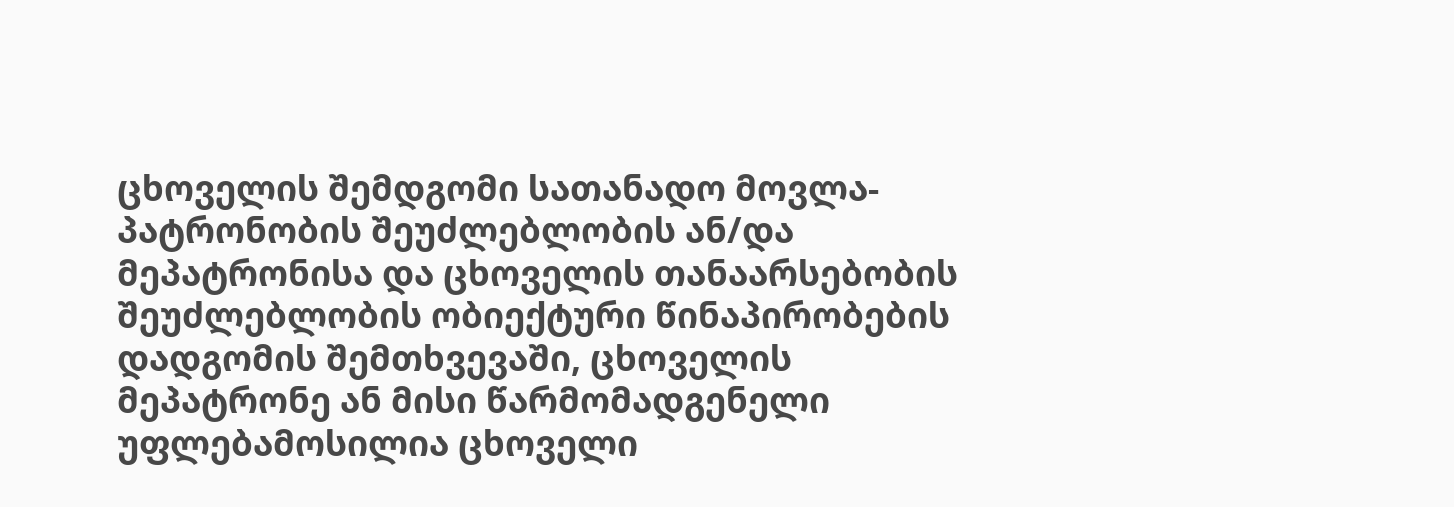ცხოველის შემდგომი სათანადო მოვლა-პატრონობის შეუძლებლობის ან/და მეპატრონისა და ცხოველის თანაარსებობის შეუძლებლობის ობიექტური წინაპირობების დადგომის შემთხვევაში, ცხოველის მეპატრონე ან მისი წარმომადგენელი უფლებამოსილია ცხოველი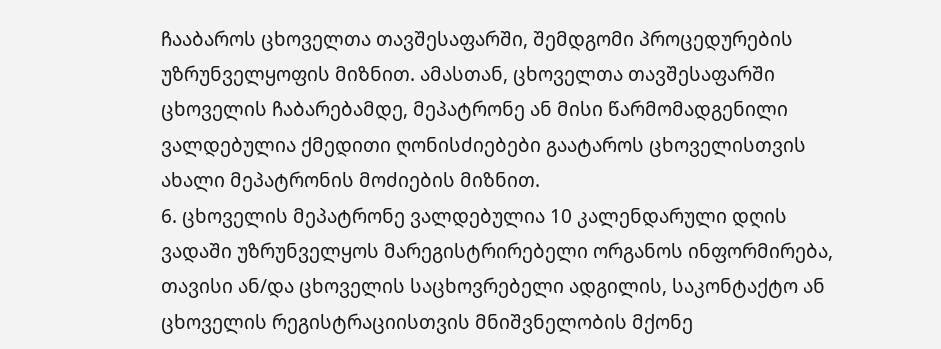ჩააბაროს ცხოველთა თავშესაფარში, შემდგომი პროცედურების უზრუნველყოფის მიზნით. ამასთან, ცხოველთა თავშესაფარში ცხოველის ჩაბარებამდე, მეპატრონე ან მისი წარმომადგენილი ვალდებულია ქმედითი ღონისძიებები გაატაროს ცხოველისთვის ახალი მეპატრონის მოძიების მიზნით.
6. ცხოველის მეპატრონე ვალდებულია 10 კალენდარული დღის ვადაში უზრუნველყოს მარეგისტრირებელი ორგანოს ინფორმირება, თავისი ან/და ცხოველის საცხოვრებელი ადგილის, საკონტაქტო ან ცხოველის რეგისტრაციისთვის მნიშვნელობის მქონე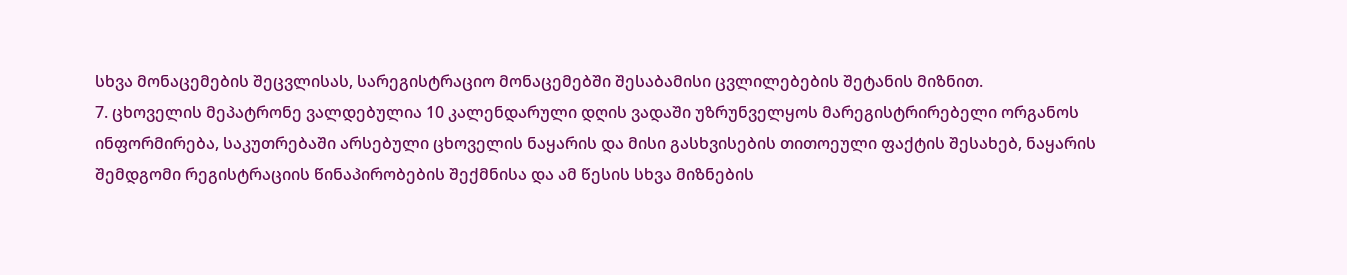სხვა მონაცემების შეცვლისას, სარეგისტრაციო მონაცემებში შესაბამისი ცვლილებების შეტანის მიზნით.
7. ცხოველის მეპატრონე ვალდებულია 10 კალენდარული დღის ვადაში უზრუნველყოს მარეგისტრირებელი ორგანოს ინფორმირება, საკუთრებაში არსებული ცხოველის ნაყარის და მისი გასხვისების თითოეული ფაქტის შესახებ, ნაყარის შემდგომი რეგისტრაციის წინაპირობების შექმნისა და ამ წესის სხვა მიზნების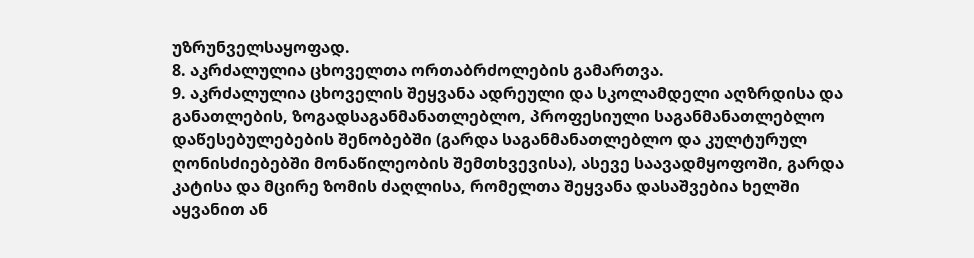უზრუნველსაყოფად.
8. აკრძალულია ცხოველთა ორთაბრძოლების გამართვა.
9. აკრძალულია ცხოველის შეყვანა ადრეული და სკოლამდელი აღზრდისა და განათლების, ზოგადსაგანმანათლებლო, პროფესიული საგანმანათლებლო დაწესებულებების შენობებში (გარდა საგანმანათლებლო და კულტურულ ღონისძიებებში მონაწილეობის შემთხვევისა), ასევე საავადმყოფოში, გარდა კატისა და მცირე ზომის ძაღლისა, რომელთა შეყვანა დასაშვებია ხელში აყვანით ან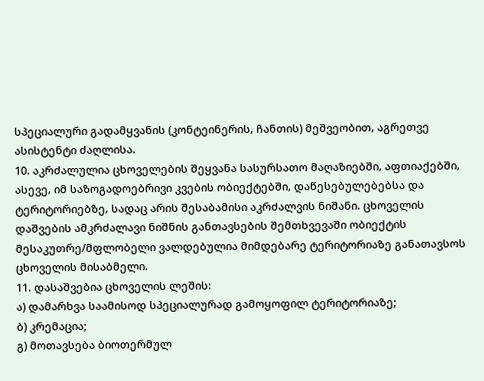სპეციალური გადამყვანის (კონტეინერის, ჩანთის) მეშვეობით, აგრეთვე ასისტენტი ძაღლისა.
10. აკრძალულია ცხოველების შეყვანა სასურსათო მაღაზიებში, აფთიაქებში, ასევე, იმ საზოგადოებრივი კვების ობიექტებში, დაწესებულებებსა და ტერიტორიებზე, სადაც არის შესაბამისი აკრძალვის ნიშანი. ცხოველის დაშვების ამკრძალავი ნიშნის განთავსების შემთხვევაში ობიექტის მესაკუთრე/მფლობელი ვალდებულია მიმდებარე ტერიტორიაზე განათავსოს ცხოველის მისაბმელი.
11. დასაშვებია ცხოველის ლეშის:
ა) დამარხვა საამისოდ სპეციალურად გამოყოფილ ტერიტორიაზე;
ბ) კრემაცია;
გ) მოთავსება ბიოთერმულ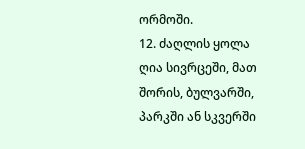ორმოში.
12. ძაღლის ყოლა ღია სივრცეში, მათ შორის, ბულვარში, პარკში ან სკვერში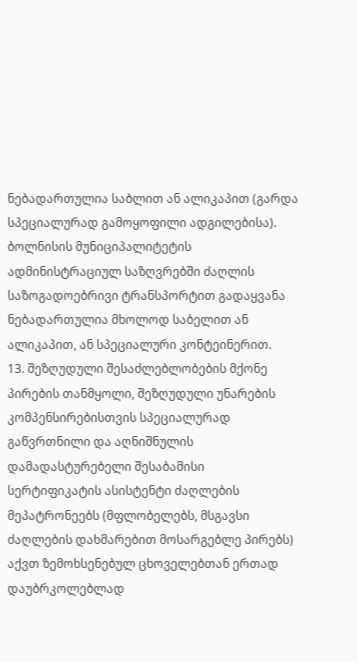ნებადართულია საბლით ან ალიკაპით (გარდა სპეციალურად გამოყოფილი ადგილებისა). ბოლნისის მუნიციპალიტეტის ადმინისტრაციულ საზღვრებში ძაღლის საზოგადოებრივი ტრანსპორტით გადაყვანა ნებადართულია მხოლოდ საბელით ან ალიკაპით, ან სპეციალური კონტეინერით.
13. შეზღუდული შესაძლებლობების მქონე პირების თანმყოლი, შეზღუდული უნარების კომპენსირებისთვის სპეციალურად გაწვრთნილი და აღნიშნულის დამადასტურებელი შესაბამისი სერტიფიკატის ასისტენტი ძაღლების მეპატრონეებს (მფლობელებს, მსგავსი ძაღლების დახმარებით მოსარგებლე პირებს) აქვთ ზემოხსენებულ ცხოველებთან ერთად დაუბრკოლებლად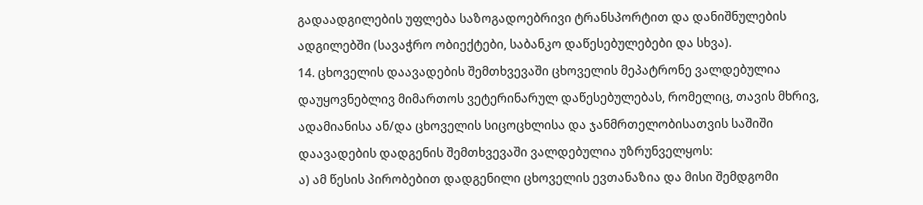გადაადგილების უფლება საზოგადოებრივი ტრანსპორტით და დანიშნულების ადგილებში (სავაჭრო ობიექტები, საბანკო დაწესებულებები და სხვა).
14. ცხოველის დაავადების შემთხვევაში ცხოველის მეპატრონე ვალდებულია დაუყოვნებლივ მიმართოს ვეტერინარულ დაწესებულებას, რომელიც, თავის მხრივ, ადამიანისა ან/და ცხოველის სიცოცხლისა და ჯანმრთელობისათვის საშიში დაავადების დადგენის შემთხვევაში ვალდებულია უზრუნველყოს:
ა) ამ წესის პირობებით დადგენილი ცხოველის ევთანაზია და მისი შემდგომი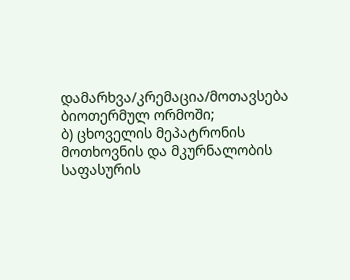დამარხვა/კრემაცია/მოთავსება ბიოთერმულ ორმოში;
ბ) ცხოველის მეპატრონის მოთხოვნის და მკურნალობის საფასურის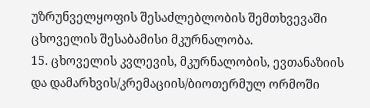უზრუნველყოფის შესაძლებლობის შემთხვევაში ცხოველის შესაბამისი მკურნალობა.
15. ცხოველის კვლევის, მკურნალობის, ევთანაზიის და დამარხვის/კრემაციის/ბიოთერმულ ორმოში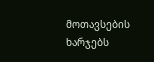მოთავსების ხარჯებს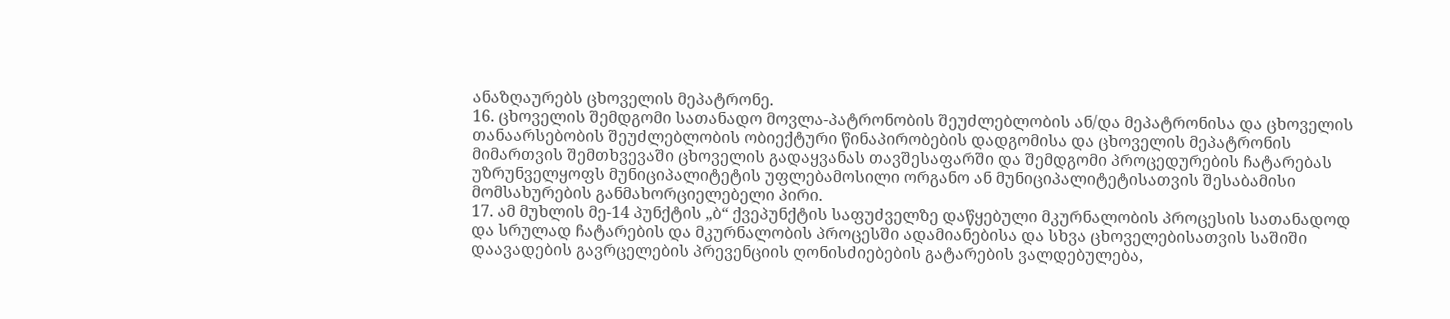ანაზღაურებს ცხოველის მეპატრონე.
16. ცხოველის შემდგომი სათანადო მოვლა-პატრონობის შეუძლებლობის ან/და მეპატრონისა და ცხოველის თანაარსებობის შეუძლებლობის ობიექტური წინაპირობების დადგომისა და ცხოველის მეპატრონის მიმართვის შემთხვევაში ცხოველის გადაყვანას თავშესაფარში და შემდგომი პროცედურების ჩატარებას უზრუნველყოფს მუნიციპალიტეტის უფლებამოსილი ორგანო ან მუნიციპალიტეტისათვის შესაბამისი მომსახურების განმახორციელებელი პირი.
17. ამ მუხლის მე-14 პუნქტის „ბ“ ქვეპუნქტის საფუძველზე დაწყებული მკურნალობის პროცესის სათანადოდ და სრულად ჩატარების და მკურნალობის პროცესში ადამიანებისა და სხვა ცხოველებისათვის საშიში დაავადების გავრცელების პრევენციის ღონისძიებების გატარების ვალდებულება,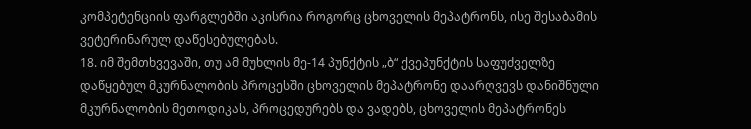კომპეტენციის ფარგლებში აკისრია როგორც ცხოველის მეპატრონს, ისე შესაბამის ვეტერინარულ დაწესებულებას.
18. იმ შემთხვევაში, თუ ამ მუხლის მე-14 პუნქტის „ბ“ ქვეპუნქტის საფუძველზე დაწყებულ მკურნალობის პროცესში ცხოველის მეპატრონე დაარღვევს დანიშნული მკურნალობის მეთოდიკას, პროცედურებს და ვადებს, ცხოველის მეპატრონეს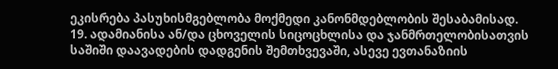ეკისრება პასუხისმგებლობა მოქმედი კანონმდებლობის შესაბამისად.
19. ადამიანისა ან/და ცხოველის სიცოცხლისა და ჯანმრთელობისათვის საშიში დაავადების დადგენის შემთხვევაში, ასევე ევთანაზიის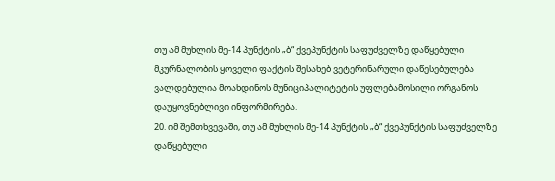თუ ამ მუხლის მე-14 პუნქტის „ბ“ ქვეპუნქტის საფუძველზე დაწყებული მკურნალობის ყოველი ფაქტის შესახებ ვეტერინარული დაწესებულება ვალდებულია მოახდინოს მუნიციპალიტეტის უფლებამოსილი ორგანოს დაუყოვნებლივი ინფორმირება.
20. იმ შემთხვევაში, თუ ამ მუხლის მე-14 პუნქტის „ბ“ ქვეპუნქტის საფუძველზე დაწყებული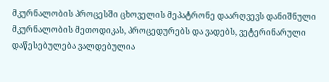მკურნალობის პროცესში ცხოველის მეპატრონე დაარღვევს დანიშნული მკურნალობის მეთოდიკას, პროცედურებს და ვადებს, ვეტერინარული დაწესებულება ვალდებულია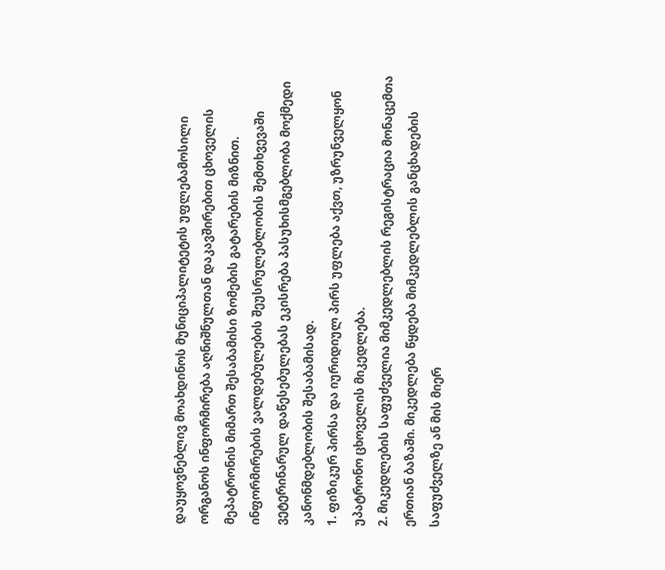დაუყოვნებლივ მოახდინოს მუნიციპალიტეტის უფლებამოსილი ორგანოს ინფორმირება აღნიშნულთან დაკავშირებით ცხოველის მეპატრონის მიმართ შესაბამისი ზომების გატარების მიზნით. ინფორმირების ვალდებულების შეუსრულებლობის შემთხვევაში ვეტერინარულ დაწესებულებას ეკისრება პასუხისმგებლობა მოქმედი კანონმდებლობის შესაბამისად.
1. ფიზიკურ პირსა და იურიდიულ პირს უფლება აქვთ, უზრუნველყონ უპატრონო ცხოველის მიკედლება.
2. მიკედლების საფუძველია მიმკედლებლის რეგისტრაცია მონაცემთა ერთიან ბაზაში. მიკედლება წყდება მიმკედლებლის განცხადების საფუძველზე ან მის მიერ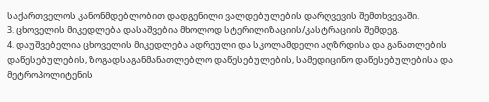საქართველოს კანონმდებლობით დადგენილი ვალდებულების დარღვევის შემთხვევაში.
3. ცხოველის მიკედლება დასაშვებია მხოლოდ სტერილიზაციის/კასტრაციის შემდეგ.
4. დაუშვებელია ცხოველის მიკედლება ადრეული და სკოლამდელი აღზრდისა და განათლების დაწესებულების, ზოგადსაგანმანათლებლო დაწესებულების, სამედიცინო დაწესებულებისა და მეტროპოლიტენის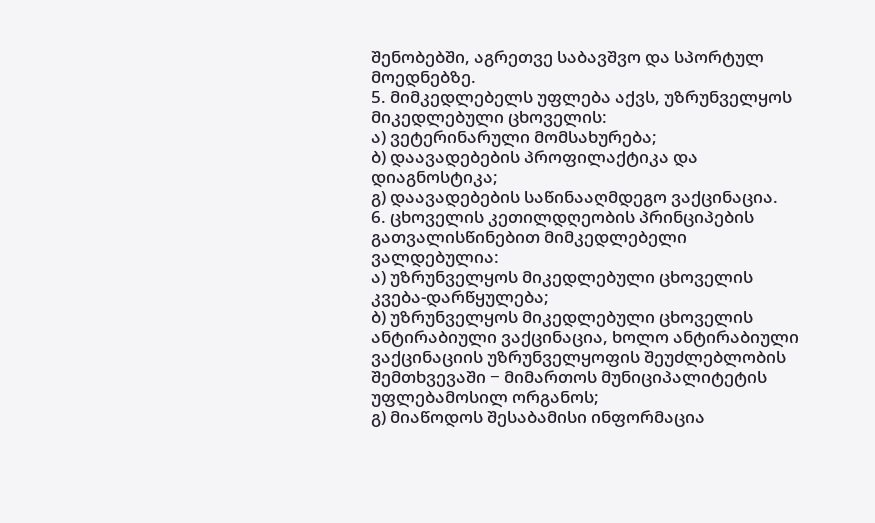შენობებში, აგრეთვე საბავშვო და სპორტულ მოედნებზე.
5. მიმკედლებელს უფლება აქვს, უზრუნველყოს მიკედლებული ცხოველის:
ა) ვეტერინარული მომსახურება;
ბ) დაავადებების პროფილაქტიკა და დიაგნოსტიკა;
გ) დაავადებების საწინააღმდეგო ვაქცინაცია.
6. ცხოველის კეთილდღეობის პრინციპების გათვალისწინებით მიმკედლებელი ვალდებულია:
ა) უზრუნველყოს მიკედლებული ცხოველის კვება-დარწყულება;
ბ) უზრუნველყოს მიკედლებული ცხოველის ანტირაბიული ვაქცინაცია, ხოლო ანტირაბიული ვაქცინაციის უზრუნველყოფის შეუძლებლობის შემთხვევაში − მიმართოს მუნიციპალიტეტის უფლებამოსილ ორგანოს;
გ) მიაწოდოს შესაბამისი ინფორმაცია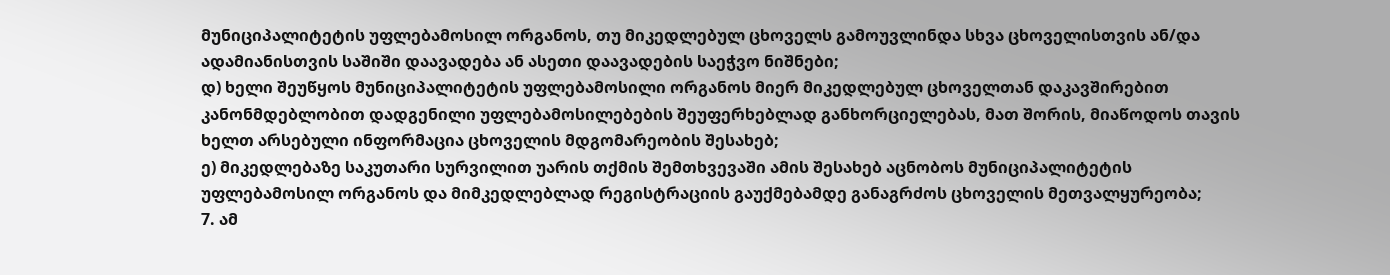მუნიციპალიტეტის უფლებამოსილ ორგანოს, თუ მიკედლებულ ცხოველს გამოუვლინდა სხვა ცხოველისთვის ან/და ადამიანისთვის საშიში დაავადება ან ასეთი დაავადების საეჭვო ნიშნები;
დ) ხელი შეუწყოს მუნიციპალიტეტის უფლებამოსილი ორგანოს მიერ მიკედლებულ ცხოველთან დაკავშირებით კანონმდებლობით დადგენილი უფლებამოსილებების შეუფერხებლად განხორციელებას, მათ შორის, მიაწოდოს თავის ხელთ არსებული ინფორმაცია ცხოველის მდგომარეობის შესახებ;
ე) მიკედლებაზე საკუთარი სურვილით უარის თქმის შემთხვევაში ამის შესახებ აცნობოს მუნიციპალიტეტის უფლებამოსილ ორგანოს და მიმკედლებლად რეგისტრაციის გაუქმებამდე განაგრძოს ცხოველის მეთვალყურეობა;
7. ამ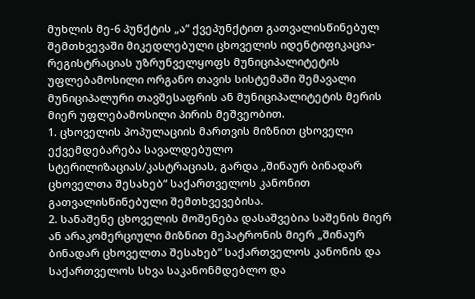მუხლის მე-6 პუნქტის „ა“ ქვეპუნქტით გათვალისწინებულ შემთხვევაში მიკედლებული ცხოველის იდენტიფიკაცია-რეგისტრაციას უზრუნველყოფს მუნიციპალიტეტის უფლებამოსილი ორგანო თავის სისტემაში შემავალი მუნიციპალური თავშესაფრის ან მუნიციპალიტეტის მერის მიერ უფლებამოსილი პირის მეშვეობით.
1. ცხოველის პოპულაციის მართვის მიზნით ცხოველი ექვემდებარება სავალდებულო სტერილიზაციას/კასტრაციას, გარდა „შინაურ ბინადარ ცხოველთა შესახებ“ საქართველოს კანონით გათვალისწინებული შემთხვევებისა.
2. სანაშენე ცხოველის მოშენება დასაშვებია საშენის მიერ ან არაკომერციული მიზნით მეპატრონის მიერ „შინაურ ბინადარ ცხოველთა შესახებ“ საქართველოს კანონის და საქართველოს სხვა საკანონმდებლო და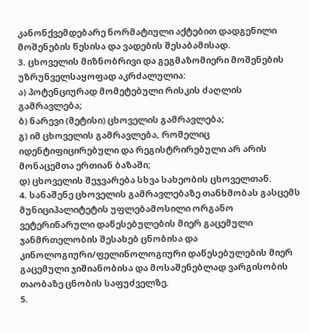კანონქვემდებარე ნორმატიული აქტებით დადგენილი მოშენების წესისა და ვადების შესაბამისად.
3. ცხოველის მიზნობრივი და გეგმაზომიერი მოშენების უზრუნველსაყოფად აკრძალულია:
ა) პოტენციურად მომეტებული რისკის ძაღლის გამრავლება;
ბ) ნარევი (მეტისი) ცხოველის გამრავლება;
გ) იმ ცხოველის გამრავლება, რომელიც იდენტიფიცირებული და რეგისტრირებული არ არის მონაცემთა ერთიან ბაზაში;
დ) ცხოველის შეჯვარება სხვა სახეობის ცხოველთან.
4. სანაშენე ცხოველის გამრავლებაზე თანხმობას გასცემს მუნიციპალიტეტის უფლებამოსილი ორგანო ვეტერინარული დაწესებულების მიერ გაცემული ჯანმრთელობის შესახებ ცნობისა და კინოლოგიური/ფელინოლოგიური დაწესებულების მიერ გაცემული ჯიშიანობისა და მოსაშენებლად ვარგისობის თაობაზე ცნობის საფუძველზე.
5.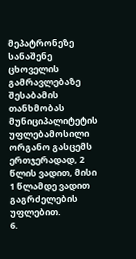მეპატრონეზე სანაშენე ცხოველის გამრავლებაზე შესაბამის თანხმობას მუნიციპალიტეტის უფლებამოსილი ორგანო გასცემს ერთჯერადად, 2 წლის ვადით, მისი 1 წლამდე ვადით გაგრძელების უფლებით.
6.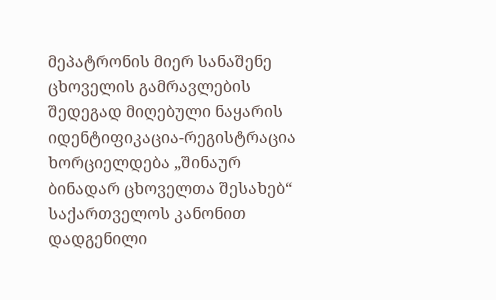მეპატრონის მიერ სანაშენე ცხოველის გამრავლების შედეგად მიღებული ნაყარის იდენტიფიკაცია-რეგისტრაცია ხორციელდება „შინაურ ბინადარ ცხოველთა შესახებ“ საქართველოს კანონით დადგენილი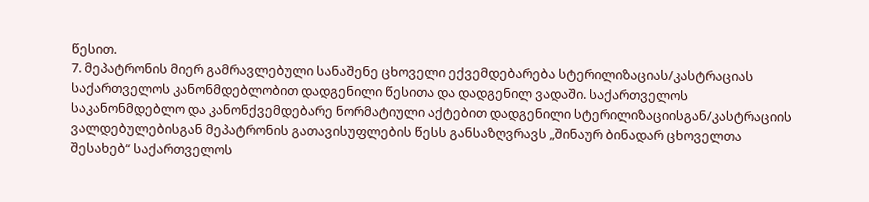წესით.
7. მეპატრონის მიერ გამრავლებული სანაშენე ცხოველი ექვემდებარება სტერილიზაციას/კასტრაციას საქართველოს კანონმდებლობით დადგენილი წესითა და დადგენილ ვადაში. საქართველოს საკანონმდებლო და კანონქვემდებარე ნორმატიული აქტებით დადგენილი სტერილიზაციისგან/კასტრაციის ვალდებულებისგან მეპატრონის გათავისუფლების წესს განსაზღვრავს „შინაურ ბინადარ ცხოველთა შესახებ“ საქართველოს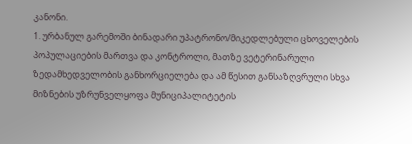კანონი.
1. ურბანულ გარემოში ბინადარი უპატრონო/მიკედლებული ცხოველების პოპულაციების მართვა და კონტროლი, მათზე ვეტერინარული ზედამხედველობის განხორციელება და ამ წესით განსაზღვრული სხვა მიზნების უზრუნველყოფა მუნიციპალიტეტის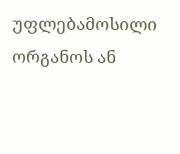უფლებამოსილი ორგანოს ან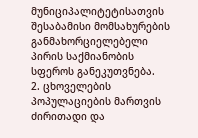მუნიციპალიტეტისათვის შესაბამისი მომსახურების განმახორციელებელი პირის საქმიანობის სფეროს განეკუთვნება.
2. ცხოველების პოპულაციების მართვის ძირითადი და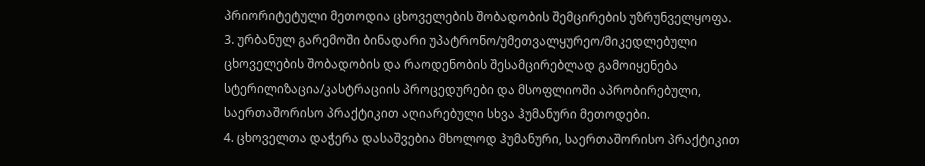პრიორიტეტული მეთოდია ცხოველების შობადობის შემცირების უზრუნველყოფა.
3. ურბანულ გარემოში ბინადარი უპატრონო/უმეთვალყურეო/მიკედლებული ცხოველების შობადობის და რაოდენობის შესამცირებლად გამოიყენება სტერილიზაცია/კასტრაციის პროცედურები და მსოფლიოში აპრობირებული, საერთაშორისო პრაქტიკით აღიარებული სხვა ჰუმანური მეთოდები.
4. ცხოველთა დაჭერა დასაშვებია მხოლოდ ჰუმანური, საერთაშორისო პრაქტიკით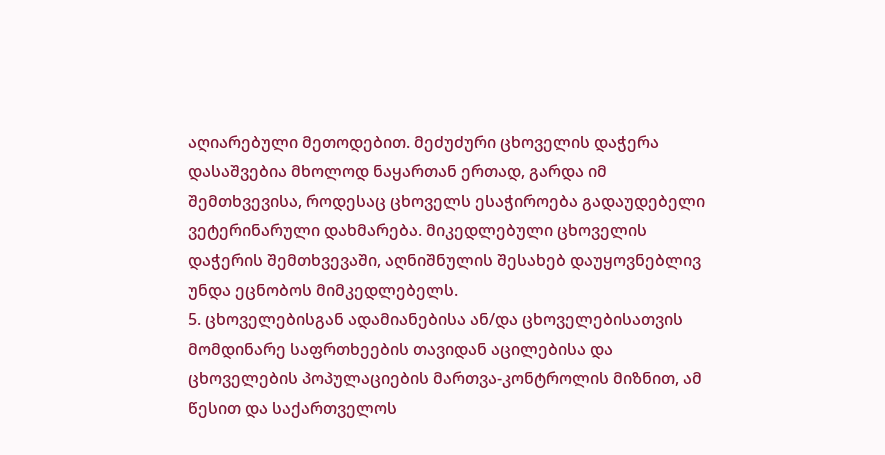აღიარებული მეთოდებით. მეძუძური ცხოველის დაჭერა დასაშვებია მხოლოდ ნაყართან ერთად, გარდა იმ შემთხვევისა, როდესაც ცხოველს ესაჭიროება გადაუდებელი ვეტერინარული დახმარება. მიკედლებული ცხოველის დაჭერის შემთხვევაში, აღნიშნულის შესახებ დაუყოვნებლივ უნდა ეცნობოს მიმკედლებელს.
5. ცხოველებისგან ადამიანებისა ან/და ცხოველებისათვის მომდინარე საფრთხეების თავიდან აცილებისა და ცხოველების პოპულაციების მართვა-კონტროლის მიზნით, ამ წესით და საქართველოს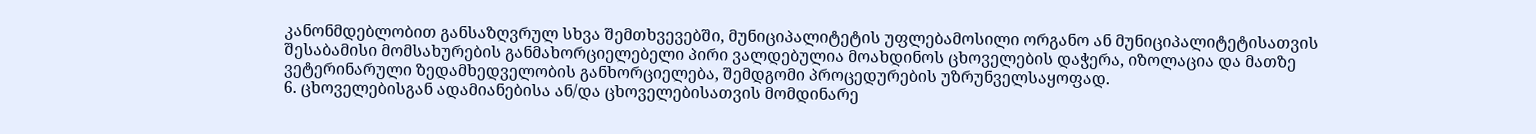კანონმდებლობით განსაზღვრულ სხვა შემთხვევებში, მუნიციპალიტეტის უფლებამოსილი ორგანო ან მუნიციპალიტეტისათვის შესაბამისი მომსახურების განმახორციელებელი პირი ვალდებულია მოახდინოს ცხოველების დაჭერა, იზოლაცია და მათზე ვეტერინარული ზედამხედველობის განხორციელება, შემდგომი პროცედურების უზრუნველსაყოფად.
6. ცხოველებისგან ადამიანებისა ან/და ცხოველებისათვის მომდინარე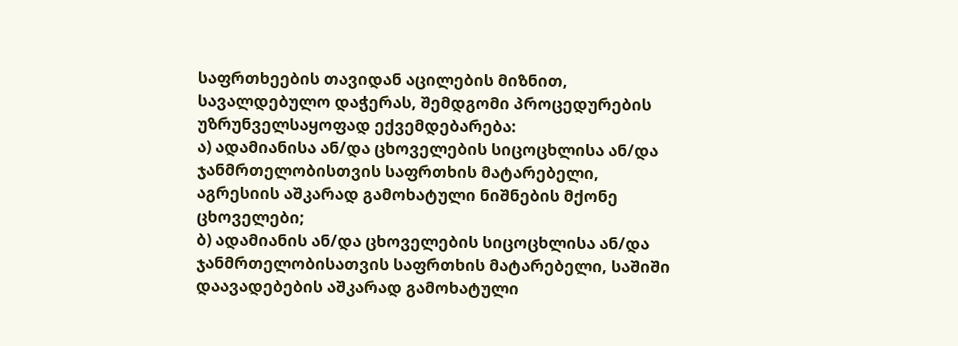საფრთხეების თავიდან აცილების მიზნით, სავალდებულო დაჭერას, შემდგომი პროცედურების უზრუნველსაყოფად ექვემდებარება:
ა) ადამიანისა ან/და ცხოველების სიცოცხლისა ან/და ჯანმრთელობისთვის საფრთხის მატარებელი, აგრესიის აშკარად გამოხატული ნიშნების მქონე ცხოველები;
ბ) ადამიანის ან/და ცხოველების სიცოცხლისა ან/და ჯანმრთელობისათვის საფრთხის მატარებელი, საშიში დაავადებების აშკარად გამოხატული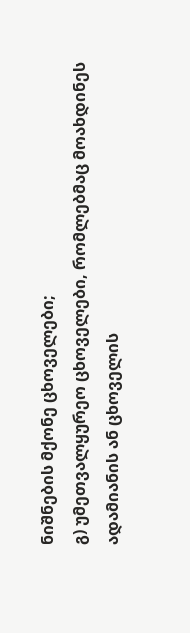ნიშნების მქონე ცხოველები;
გ) უმეთვალყურეო ცხოველები, რომლებმაც მოახდინეს ადამიანის ან ცხოველის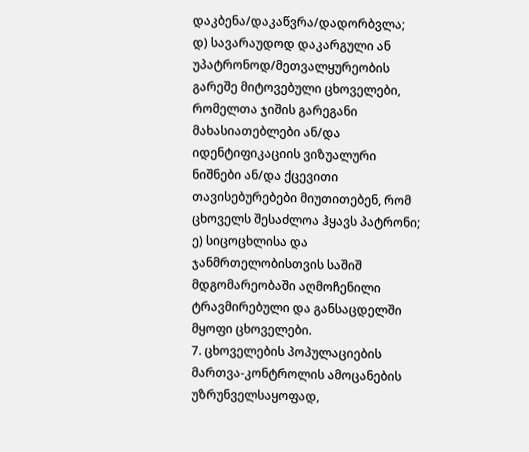დაკბენა/დაკაწვრა/დადორბვლა;
დ) სავარაუდოდ დაკარგული ან უპატრონოდ/მეთვალყურეობის გარეშე მიტოვებული ცხოველები, რომელთა ჯიშის გარეგანი მახასიათებლები ან/და იდენტიფიკაციის ვიზუალური ნიშნები ან/და ქცევითი თავისებურებები მიუთითებენ, რომ ცხოველს შესაძლოა ჰყავს პატრონი;
ე) სიცოცხლისა და ჯანმრთელობისთვის საშიშ მდგომარეობაში აღმოჩენილი ტრავმირებული და განსაცდელში მყოფი ცხოველები.
7. ცხოველების პოპულაციების მართვა-კონტროლის ამოცანების უზრუნველსაყოფად,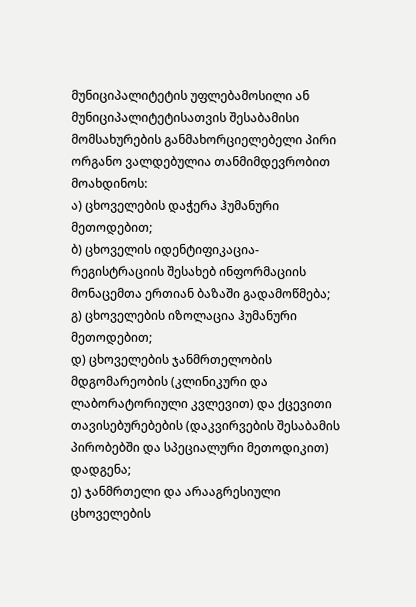მუნიციპალიტეტის უფლებამოსილი ან მუნიციპალიტეტისათვის შესაბამისი მომსახურების განმახორციელებელი პირი ორგანო ვალდებულია თანმიმდევრობით მოახდინოს:
ა) ცხოველების დაჭერა ჰუმანური მეთოდებით;
ბ) ცხოველის იდენტიფიკაცია-რეგისტრაციის შესახებ ინფორმაციის მონაცემთა ერთიან ბაზაში გადამოწმება;
გ) ცხოველების იზოლაცია ჰუმანური მეთოდებით;
დ) ცხოველების ჯანმრთელობის მდგომარეობის (კლინიკური და ლაბორატორიული კვლევით) და ქცევითი თავისებურებების (დაკვირვების შესაბამის პირობებში და სპეციალური მეთოდიკით) დადგენა;
ე) ჯანმრთელი და არააგრესიული ცხოველების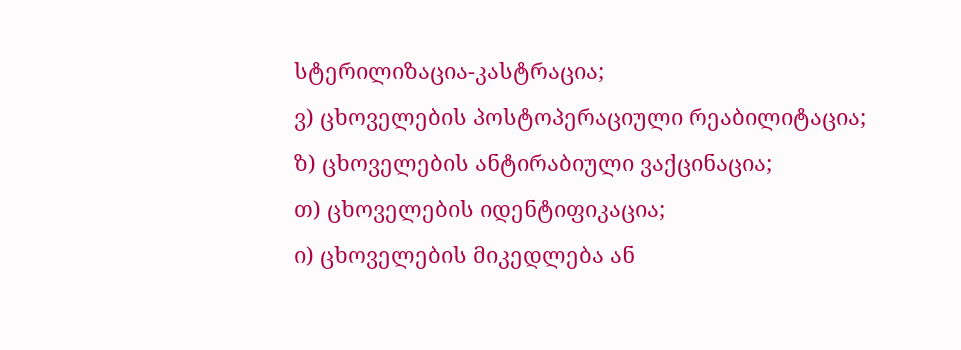სტერილიზაცია-კასტრაცია;
ვ) ცხოველების პოსტოპერაციული რეაბილიტაცია;
ზ) ცხოველების ანტირაბიული ვაქცინაცია;
თ) ცხოველების იდენტიფიკაცია;
ი) ცხოველების მიკედლება ან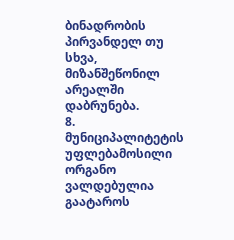ბინადრობის პირვანდელ თუ სხვა, მიზანშეწონილ არეალში დაბრუნება.
8. მუნიციპალიტეტის უფლებამოსილი ორგანო ვალდებულია გაატაროს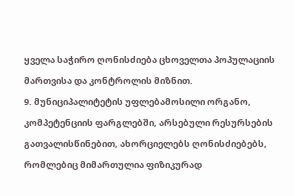ყველა საჭირო ღონისძიება ცხოველთა პოპულაციის მართვისა და კონტროლის მიზნით.
9. მუნიციპალიტეტის უფლებამოსილი ორგანო, კომპეტენციის ფარგლებში, არსებული რესურსების გათვალისწინებით, ახორციელებს ღონისძიებებს, რომლებიც მიმართულია ფიზიკურად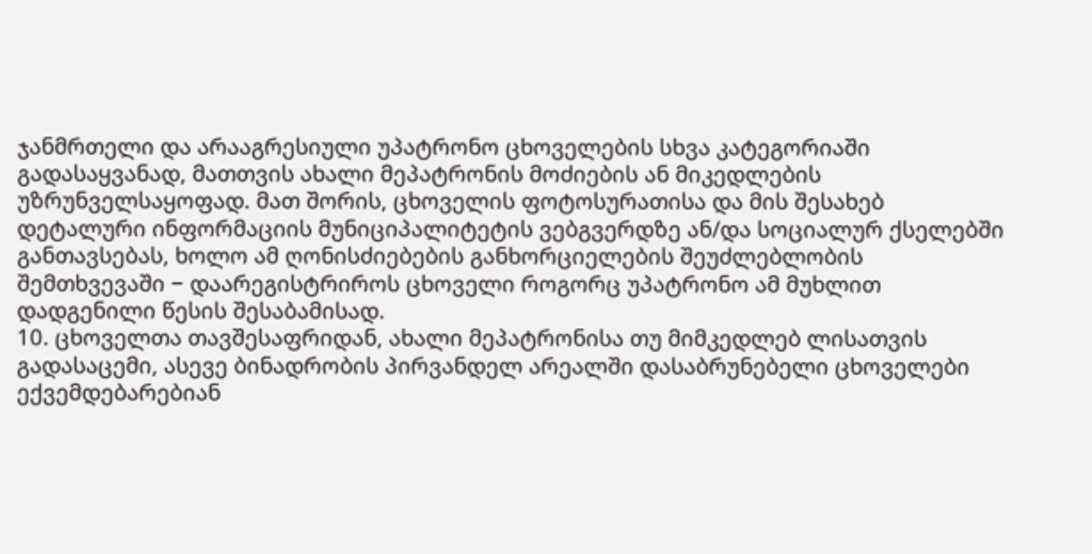ჯანმრთელი და არააგრესიული უპატრონო ცხოველების სხვა კატეგორიაში გადასაყვანად, მათთვის ახალი მეპატრონის მოძიების ან მიკედლების უზრუნველსაყოფად. მათ შორის, ცხოველის ფოტოსურათისა და მის შესახებ დეტალური ინფორმაციის მუნიციპალიტეტის ვებგვერდზე ან/და სოციალურ ქსელებში განთავსებას, ხოლო ამ ღონისძიებების განხორციელების შეუძლებლობის შემთხვევაში − დაარეგისტრიროს ცხოველი როგორც უპატრონო ამ მუხლით დადგენილი წესის შესაბამისად.
10. ცხოველთა თავშესაფრიდან, ახალი მეპატრონისა თუ მიმკედლებ ლისათვის გადასაცემი, ასევე ბინადრობის პირვანდელ არეალში დასაბრუნებელი ცხოველები ექვემდებარებიან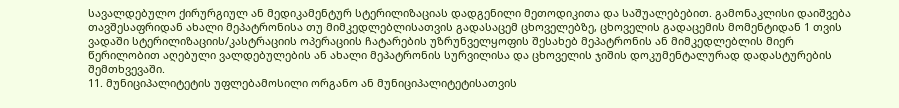სავალდებულო ქირურგიულ ან მედიკამენტურ სტერილიზაციას დადგენილი მეთოდიკითა და საშუალებებით. გამონაკლისი დაიშვება თავშესაფრიდან ახალი მეპატრონისა თუ მიმკედლებლისათვის გადასაცემ ცხოველებზე, ცხოველის გადაცემის მომენტიდან 1 თვის ვადაში სტერილიზაციის/კასტრაციის ოპერაციის ჩატარების უზრუნველყოფის შესახებ მეპატრონის ან მიმკედლებლის მიერ წერილობით აღებული ვალდებულების ან ახალი მეპატრონის სურვილისა და ცხოველის ჯიშის დოკუმენტალურად დადასტურების შემთხვევაში.
11. მუნიციპალიტეტის უფლებამოსილი ორგანო ან მუნიციპალიტეტისათვის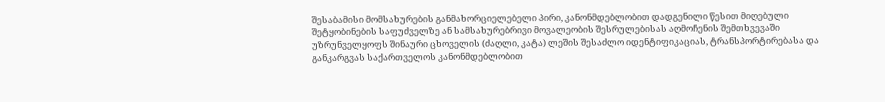შესაბამისი მომსახურების განმახორციელებელი პირი, კანონმდებლობით დადგენილი წესით მიღებული შეტყობინების საფუძველზე ან სამსახურებრივი მოვალეობის შესრულებისას აღმოჩენის შემთხვევაში უზრუნველყოფს შინაური ცხოველის (ძაღლი, კატა) ლეშის შესაძლო იდენტიფიკაციას, ტრანსპორტირებასა და განკარგვას საქართველოს კანონმდებლობით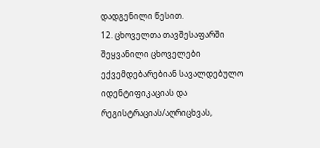დადგენილი წესით.
12. ცხოველთა თავშესაფარში შეყვანილი ცხოველები ექვემდებარებიან სავალდებულო იდენტიფიკაციას და რეგისტრაციას/აღრიცხვას,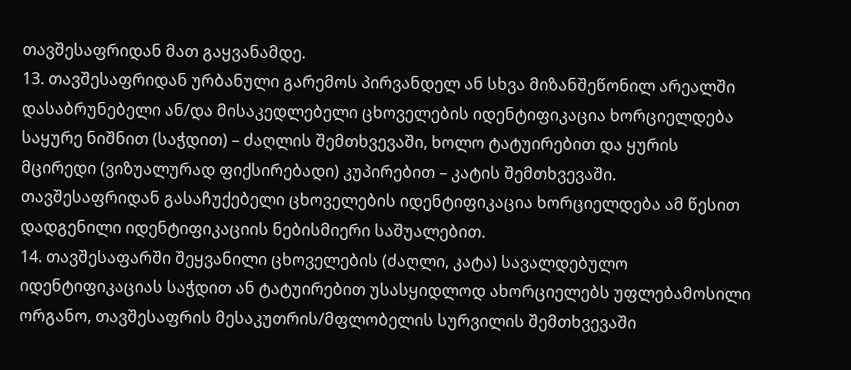თავშესაფრიდან მათ გაყვანამდე.
13. თავშესაფრიდან ურბანული გარემოს პირვანდელ ან სხვა მიზანშეწონილ არეალში დასაბრუნებელი ან/და მისაკედლებელი ცხოველების იდენტიფიკაცია ხორციელდება საყურე ნიშნით (საჭდით) – ძაღლის შემთხვევაში, ხოლო ტატუირებით და ყურის მცირედი (ვიზუალურად ფიქსირებადი) კუპირებით – კატის შემთხვევაში. თავშესაფრიდან გასაჩუქებელი ცხოველების იდენტიფიკაცია ხორციელდება ამ წესით დადგენილი იდენტიფიკაციის ნებისმიერი საშუალებით.
14. თავშესაფარში შეყვანილი ცხოველების (ძაღლი, კატა) სავალდებულო იდენტიფიკაციას საჭდით ან ტატუირებით უსასყიდლოდ ახორციელებს უფლებამოსილი ორგანო, თავშესაფრის მესაკუთრის/მფლობელის სურვილის შემთხვევაში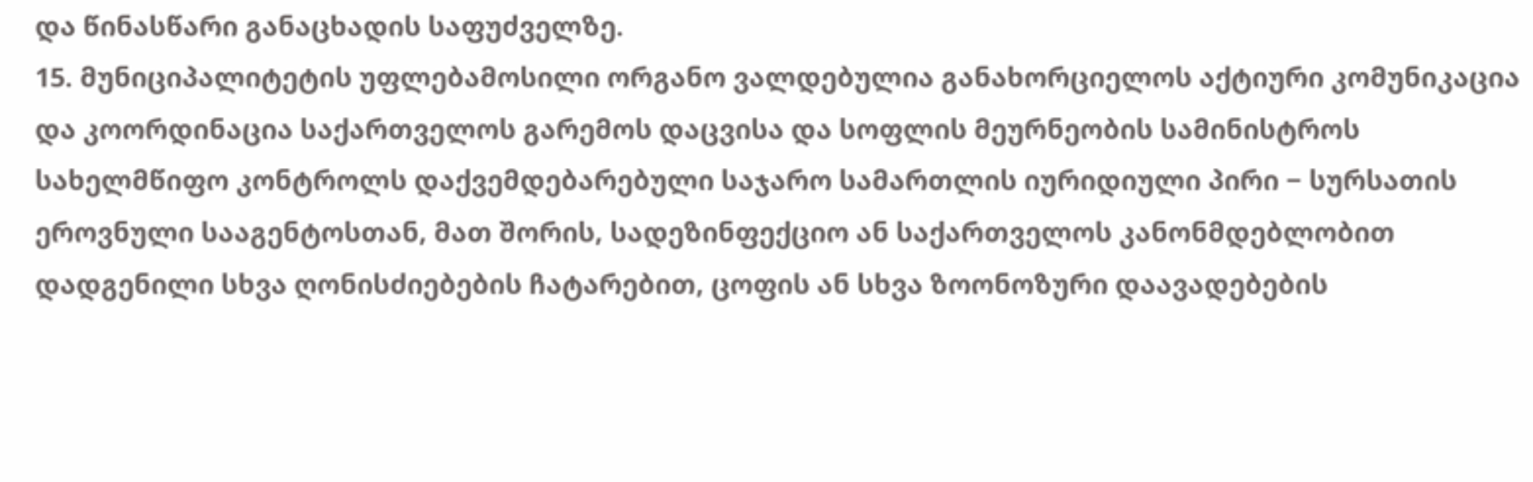და წინასწარი განაცხადის საფუძველზე.
15. მუნიციპალიტეტის უფლებამოსილი ორგანო ვალდებულია განახორციელოს აქტიური კომუნიკაცია და კოორდინაცია საქართველოს გარემოს დაცვისა და სოფლის მეურნეობის სამინისტროს სახელმწიფო კონტროლს დაქვემდებარებული საჯარო სამართლის იურიდიული პირი − სურსათის ეროვნული სააგენტოსთან, მათ შორის, სადეზინფექციო ან საქართველოს კანონმდებლობით დადგენილი სხვა ღონისძიებების ჩატარებით, ცოფის ან სხვა ზოონოზური დაავადებების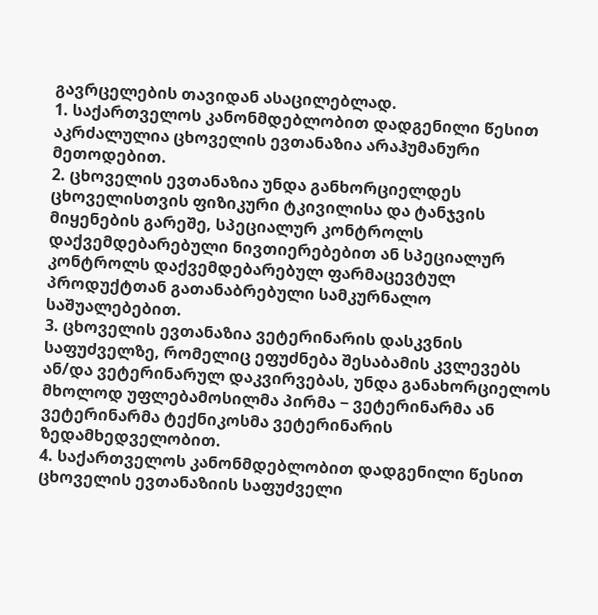გავრცელების თავიდან ასაცილებლად.
1. საქართველოს კანონმდებლობით დადგენილი წესით აკრძალულია ცხოველის ევთანაზია არაჰუმანური მეთოდებით.
2. ცხოველის ევთანაზია უნდა განხორციელდეს ცხოველისთვის ფიზიკური ტკივილისა და ტანჯვის მიყენების გარეშე, სპეციალურ კონტროლს დაქვემდებარებული ნივთიერებებით ან სპეციალურ კონტროლს დაქვემდებარებულ ფარმაცევტულ პროდუქტთან გათანაბრებული სამკურნალო საშუალებებით.
3. ცხოველის ევთანაზია ვეტერინარის დასკვნის საფუძველზე, რომელიც ეფუძნება შესაბამის კვლევებს ან/და ვეტერინარულ დაკვირვებას, უნდა განახორციელოს მხოლოდ უფლებამოსილმა პირმა − ვეტერინარმა ან ვეტერინარმა ტექნიკოსმა ვეტერინარის ზედამხედველობით.
4. საქართველოს კანონმდებლობით დადგენილი წესით ცხოველის ევთანაზიის საფუძველი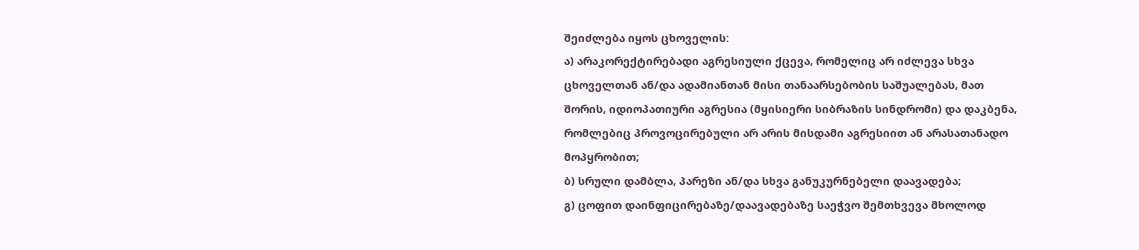შეიძლება იყოს ცხოველის:
ა) არაკორექტირებადი აგრესიული ქცევა, რომელიც არ იძლევა სხვა ცხოველთან ან/და ადამიანთან მისი თანაარსებობის საშუალებას, მათ შორის, იდიოპათიური აგრესია (მყისიერი სიბრაზის სინდრომი) და დაკბენა, რომლებიც პროვოცირებული არ არის მისდამი აგრესიით ან არასათანადო მოპყრობით;
ბ) სრული დამბლა, პარეზი ან/და სხვა განუკურნებელი დაავადება;
გ) ცოფით დაინფიცირებაზე/დაავადებაზე საეჭვო შემთხვევა მხოლოდ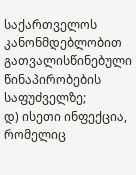საქართველოს კანონმდებლობით გათვალისწინებული წინაპირობების საფუძველზე;
დ) ისეთი ინფექცია, რომელიც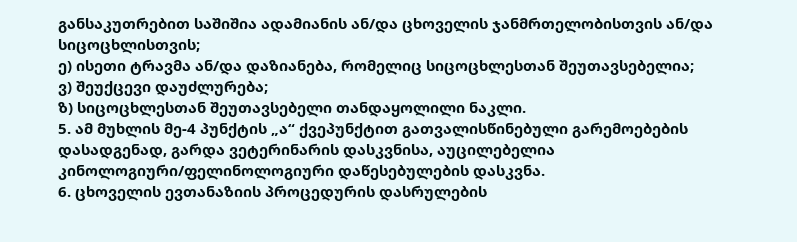განსაკუთრებით საშიშია ადამიანის ან/და ცხოველის ჯანმრთელობისთვის ან/და სიცოცხლისთვის;
ე) ისეთი ტრავმა ან/და დაზიანება, რომელიც სიცოცხლესთან შეუთავსებელია;
ვ) შეუქცევი დაუძლურება;
ზ) სიცოცხლესთან შეუთავსებელი თანდაყოლილი ნაკლი.
5. ამ მუხლის მე-4 პუნქტის „ა“ ქვეპუნქტით გათვალისწინებული გარემოებების დასადგენად, გარდა ვეტერინარის დასკვნისა, აუცილებელია კინოლოგიური/ფელინოლოგიური დაწესებულების დასკვნა.
6. ცხოველის ევთანაზიის პროცედურის დასრულების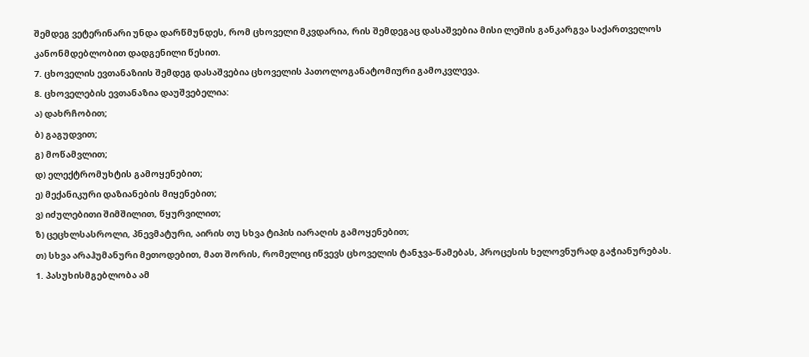შემდეგ ვეტერინარი უნდა დარწმუნდეს, რომ ცხოველი მკვდარია, რის შემდეგაც დასაშვებია მისი ლეშის განკარგვა საქართველოს კანონმდებლობით დადგენილი წესით.
7. ცხოველის ევთანაზიის შემდეგ დასაშვებია ცხოველის პათოლოგანატომიური გამოკვლევა.
8. ცხოველების ევთანაზია დაუშვებელია:
ა) დახრჩობით;
ბ) გაგუდვით;
გ) მოწამვლით;
დ) ელექტრომუხტის გამოყენებით;
ე) მექანიკური დაზიანების მიყენებით;
ვ) იძულებითი შიმშილით, წყურვილით;
ზ) ცეცხლსასროლი, პნევმატური, აირის თუ სხვა ტიპის იარაღის გამოყენებით;
თ) სხვა არაჰუმანური მეთოდებით, მათ შორის, რომელიც იწვევს ცხოველის ტანჯვა-წამებას, პროცესის ხელოვნურად გაჭიანურებას.
1. პასუხისმგებლობა ამ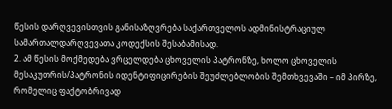წესის დარღვევისთვის განისაზღვრება საქართველოს ადმინისტრაციულ სამართალდარღვევათა კოდექსის შესაბამისად.
2. ამ წესის მოქმედება ვრცელდება ცხოველის პატრონზე, ხოლო ცხოველის მესაკუთრის/პატრონის იდენტიფიცირების შეუძლებლობის შემთხვევაში – იმ პირზე, რომელიც ფაქტობრივად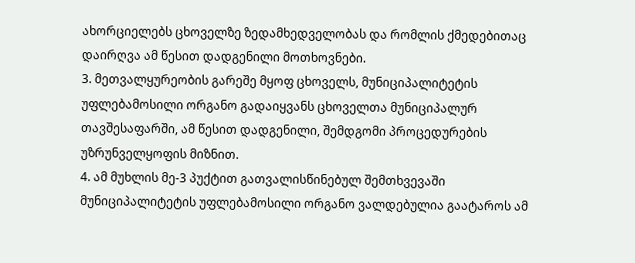ახორციელებს ცხოველზე ზედამხედველობას და რომლის ქმედებითაც დაირღვა ამ წესით დადგენილი მოთხოვნები.
3. მეთვალყურეობის გარეშე მყოფ ცხოველს, მუნიციპალიტეტის უფლებამოსილი ორგანო გადაიყვანს ცხოველთა მუნიციპალურ თავშესაფარში, ამ წესით დადგენილი, შემდგომი პროცედურების უზრუნველყოფის მიზნით.
4. ამ მუხლის მე-3 პუქტით გათვალისწინებულ შემთხვევაში მუნიციპალიტეტის უფლებამოსილი ორგანო ვალდებულია გაატაროს ამ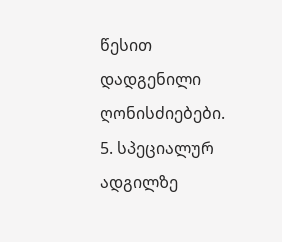წესით დადგენილი ღონისძიებები.
5. სპეციალურ ადგილზე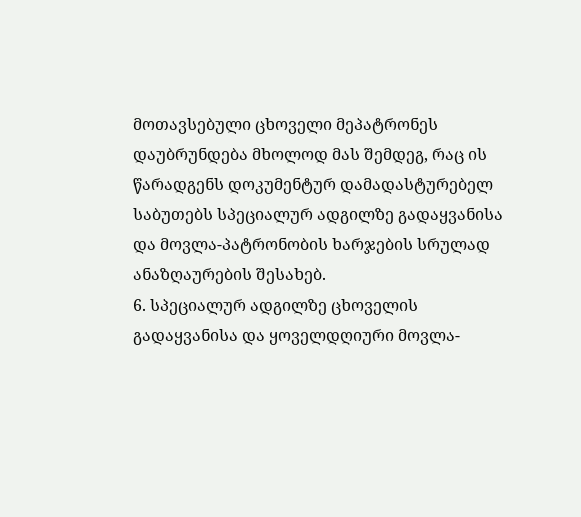მოთავსებული ცხოველი მეპატრონეს დაუბრუნდება მხოლოდ მას შემდეგ, რაც ის წარადგენს დოკუმენტურ დამადასტურებელ საბუთებს სპეციალურ ადგილზე გადაყვანისა და მოვლა-პატრონობის ხარჯების სრულად ანაზღაურების შესახებ.
6. სპეციალურ ადგილზე ცხოველის გადაყვანისა და ყოველდღიური მოვლა-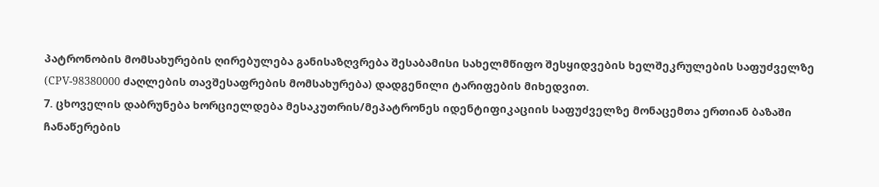პატრონობის მომსახურების ღირებულება განისაზღვრება შესაბამისი სახელმწიფო შესყიდვების ხელშეკრულების საფუძველზე (СPV-98380000 ძაღლების თავშესაფრების მომსახურება) დადგენილი ტარიფების მიხედვით.
7. ცხოველის დაბრუნება ხორციელდება მესაკუთრის/მეპატრონეს იდენტიფიკაციის საფუძველზე მონაცემთა ერთიან ბაზაში ჩანაწერების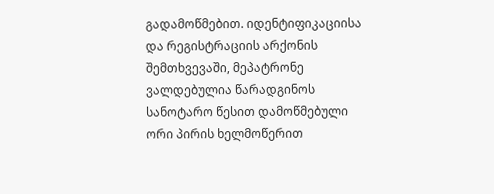გადამოწმებით. იდენტიფიკაციისა და რეგისტრაციის არქონის შემთხვევაში, მეპატრონე ვალდებულია წარადგინოს სანოტარო წესით დამოწმებული ორი პირის ხელმოწერით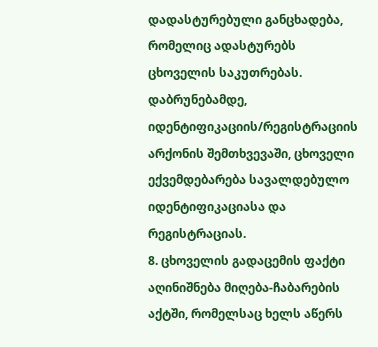დადასტურებული განცხადება, რომელიც ადასტურებს ცხოველის საკუთრებას. დაბრუნებამდე, იდენტიფიკაციის/რეგისტრაციის არქონის შემთხვევაში, ცხოველი ექვემდებარება სავალდებულო იდენტიფიკაციასა და რეგისტრაციას.
8. ცხოველის გადაცემის ფაქტი აღინიშნება მიღება-ჩაბარების აქტში, რომელსაც ხელს აწერს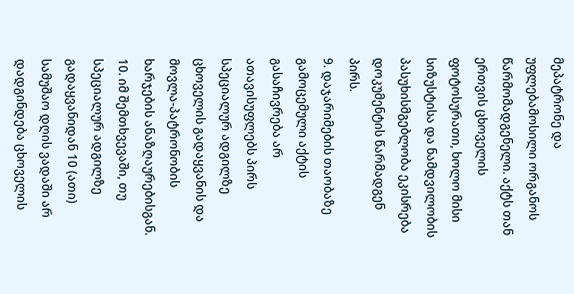მეპატრონე და უფლებამოსილი ორგანოს წარმომადგენელი. აქტს თან ერთვის ცხოველის ფოტოსურათი, ხოლო მისი სიზუსტისა და ნამდვილობის პასუხისმგებლობა ეკისრება დოკუმენტის წარმადგენ პირს.
9. დაჯარიმების თაობაზე გამოცემული აქტის გასაჩივრება არ ათავისუფლებს პირს სპეციალურ ადგილზე ცხოველის გადაყვანის და მოვლა-პატრონობის ხარჯების ანაზღაურებისგან.
10. იმ შემთხვევაში, თუ სპეციალურ ადგილზე გადაყვანიდან 10 (ათი) სამუშაო დღის ვადაში არ დადგინდება ცხოველის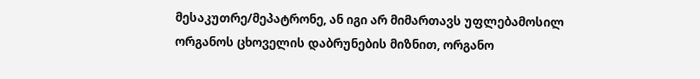მესაკუთრე/მეპატრონე, ან იგი არ მიმართავს უფლებამოსილ ორგანოს ცხოველის დაბრუნების მიზნით, ორგანო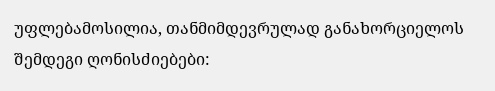უფლებამოსილია, თანმიმდევრულად განახორციელოს შემდეგი ღონისძიებები: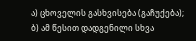ა) ცხოველის გასხვისება (გაჩუქება);
ბ) ამ წესით დადგენილი სხვა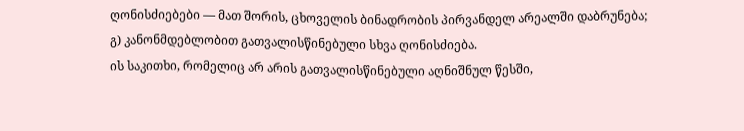ღონისძიებები — მათ შორის, ცხოველის ბინადრობის პირვანდელ არეალში დაბრუნება;
გ) კანონმდებლობით გათვალისწინებული სხვა ღონისძიება.
ის საკითხი, რომელიც არ არის გათვალისწინებული აღნიშნულ წესში,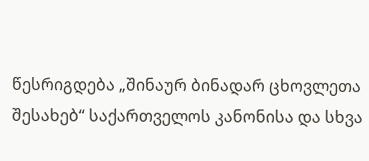წესრიგდება „შინაურ ბინადარ ცხოვლეთა შესახებ“ საქართველოს კანონისა და სხვა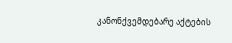კანონქვემდებარე აქტების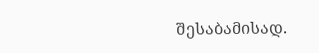შესაბამისად.